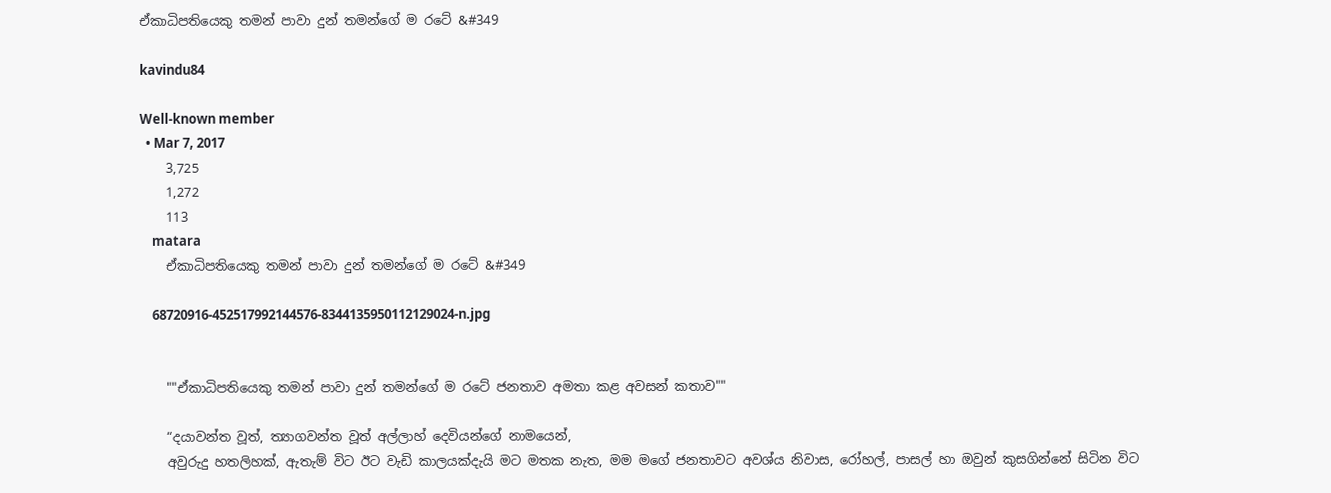ඒකාධිපතියෙකු තමන් පාවා දුන් තමන්ගේ ම රටේ &#349

kavindu84

Well-known member
  • Mar 7, 2017
    3,725
    1,272
    113
    matara
    ඒකාධිපතියෙකු තමන් පාවා දුන් තමන්ගේ ම රටේ &#349

    68720916-452517992144576-8344135950112129024-n.jpg


    ""ඒකාධිපතියෙකු තමන් පාවා දුන් තමන්ගේ ම රටේ ජනතාව අමතා කළ අවසන් කතාව""

    “දයාවන්ත වූත්, ත්‍යාගවන්ත වූත් අල්ලාහ් දෙවියන්ගේ නාමයෙන්,
    අවුරුදු හතලිහක්, ඇතැම් විට ඊට වැඩි කාලයක්දැයි මට මතක නැත, මම මගේ ජනතාවට අවශ්ය නිවාස, රෝහල්, පාසල් හා ඔවුන් කුසගින්නේ සිටින විට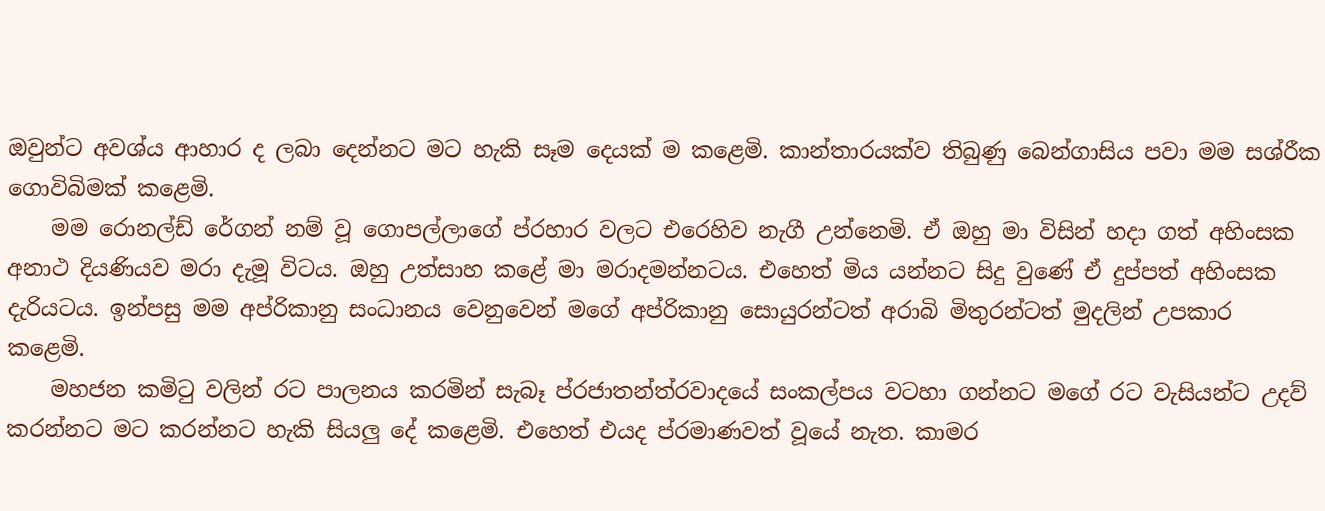ඔවුන්ට අවශ්ය ආහාර ද ලබා දෙන්නට මට හැකි සෑම දෙයක් ම කළෙමි. කාන්තාරයක්ව තිබුණු බෙන්ගාසිය පවා මම සශ්රීක ගොවිබිමක් කළෙමි.
    මම රොනල්ඩ් රේගන් නම් වූ ගොපල්ලාගේ ප්රහාර වලට එරෙහිව නැගී උන්නෙමි. ඒ ඔහු මා විසින් හදා ගත් අහිංසක අනාථ දියණියව මරා දැමූ විටය. ඔහු උත්සාහ කළේ මා මරාදමන්නටය. එහෙත් මිය යන්නට සිදු වුණේ ඒ දුප්පත් අහිංසක දැරියටය. ඉන්පසු මම අප්රිකානු සංධානය වෙනුවෙන් මගේ අප්රිකානු සොයුරන්ටත් අරාබි මිතුරන්ටත් මුදලින් උපකාර කළෙමි.
    මහජන කමිටු වලින් රට පාලනය කරමින් සැබෑ ප්රජාතන්ත්රවාදයේ සංකල්පය වටහා ගන්නට මගේ රට වැසියන්ට උදව් කරන්නට මට කරන්නට හැකි සියලු දේ කළෙමි. එහෙත් එයද ප්රමාණවත් වූයේ නැත. කාමර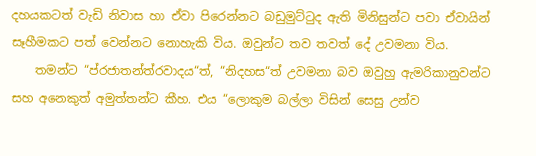දහයකටත් වැඩි නිවාස හා ඒවා පිරෙන්නට බඩුමුට්ටුද ඇති මිනිසුන්ට පවා ඒවායින් සෑහීමකට පත් වෙන්නට නොහැකි විය. ඔවුන්ට තව තවත් දේ උවමනා විය.
    තමන්ට “ප්රජාතන්ත්රවාදය“ත්, “නිදහස“ත් උවමනා බව ඔවුහු ඇමරිකානුවන්ට සහ අනෙකුත් අමුත්තන්ට කීහ. එය “ලොකුම බල්ලා විසින් සෙසු උන්ව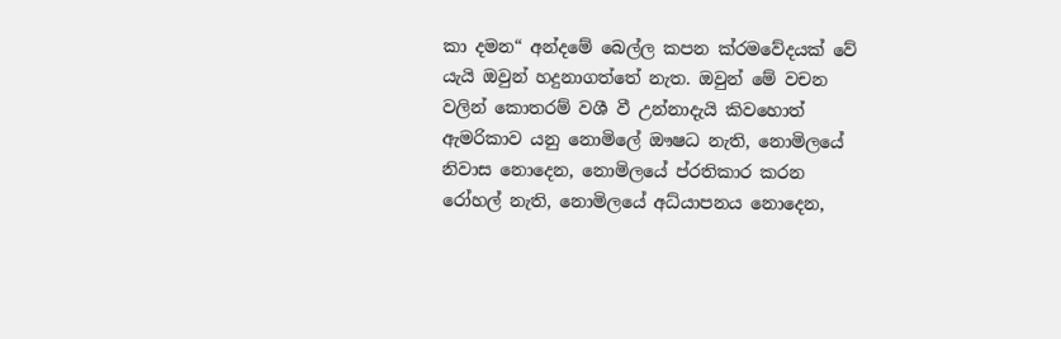කා දමන“ අන්දමේ බෙල්ල කපන ක්රමවේදයක් වේ යැයි ඔවුන් හදුනාගත්තේ නැත. ඔවුන් මේ වචන වලින් කොතරම් වශී වී උන්නාදැයි කිවහොත් ඇමරිකාව යනු නොමිලේ ඖෂධ නැති, නොමිලයේ නිවාස නොදෙන, නොමිලයේ ප්රතිකාර කරන රෝහල් නැති, නොමිලයේ අධ්යාපනය නොදෙන,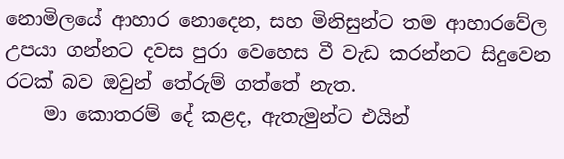නොමිලයේ ආහාර නොදෙන, සහ මිනිසුන්ට තම ආහාරවේල උපයා ගන්නට දවස පුරා වෙහෙස වී වැඩ කරන්නට සිදුවෙන රටක් බව ඔවුන් තේරුම් ගත්තේ නැත.
    මා කොතරම් දේ කළද, ඇතැමුන්ට එයින්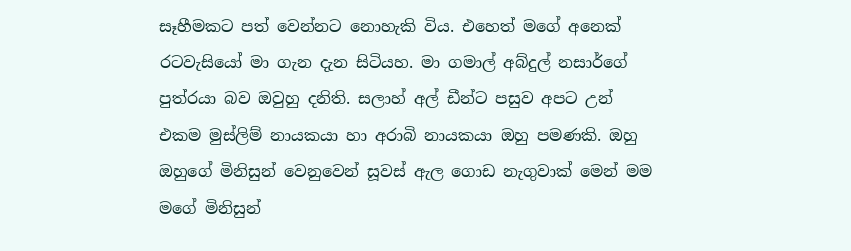සෑහීමකට පත් වෙන්නට නොහැකි විය. එහෙත් මගේ අනෙක් රටවැසියෝ මා ගැන දැන සිටියහ. මා ගමාල් අබ්දුල් නසාර්ගේ පුත්රයා බව ඔවුහු දනිති. සලාහ් අල් ඩීන්ට පසුව අපට උන් එකම මුස්ලිම් නායකයා හා අරාබි නායකයා ඔහු පමණකි. ඔහු ඔහුගේ මිනිසුන් වෙනුවෙන් සූවස් ඇල ගොඩ නැගුවාක් මෙන් මම මගේ මිනිසුන්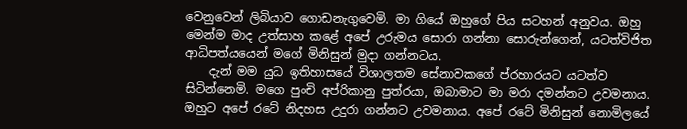වෙනුවෙන් ලිබියාව ගොඩනැගුවෙමි. මා ගියේ ඔහුගේ පිය සටහන් අනුවය. ඔහු මෙන්ම මාද උත්සාහ කළේ අපේ උරුමය සොරා ගන්නා සොරුන්ගෙන්, යටත්විජිත ආධිපත්යයෙන් මගේ මිනිසුන් මුදා ගන්නටය.
    දැන් මම යුධ ඉතිහාසයේ විශාලතම සේනාවකගේ ප්රහාරයට යටත්ව සිටින්නෙමි. මගෙ පුංචි අප්රිකානු පුත්රයා, ඔබාමාට මා මරා දමන්නට උවමනාය. ඔහුට අපේ රටේ නිදහස උදුරා ගන්නට උවමනාය. අපේ රටේ මිනිසුන් නොමිලයේ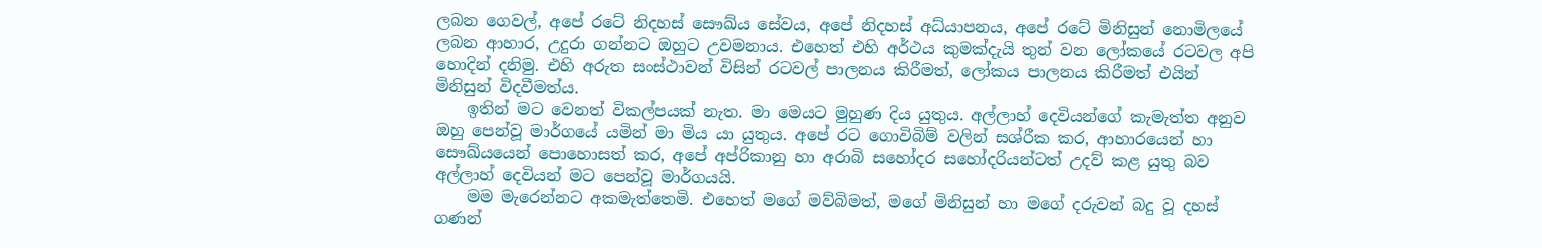ලබන ගෙවල්, අපේ රටේ නිදහස් සෞඛ්ය සේවය, අපේ නිදහස් අධ්යාපනය, අපේ රටේ මිනිසුන් නොමිලයේ ලබන ආහාර, උදුරා ගන්නට ඔහුට උවමනාය. එහෙත් එහි අර්ථය කුමක්දැයි තුන් වන ලෝකයේ රටවල අපි හොදින් දනිමු. එහි අරුත සංස්ථාවන් විසින් රටවල් පාලනය කිරීමත්, ලෝකය පාලනය කිරීමත් එයින් මිනිසුන් විදවීමත්ය.
    ඉතින් මට වෙනත් විකල්පයක් නැත. මා මෙයට මුහුණ දිය යුතුය. අල්ලාහ් දෙවියන්ගේ කැමැත්ත අනුව ඔහු පෙන්වූ මාර්ගයේ යමින් මා මිය යා යුතුය. අපේ රට ගොවිබිම් වලින් සශ්රීක කර, ආහාරයෙන් හා සෞඛ්යයෙන් පොහොසත් කර, අපේ අප්රිකානු හා අරාබි සහෝදර සහෝදරියන්ටත් උදව් කළ යුතු බව අල්ලාහ් දෙවියන් මට පෙන්වූ මාර්ගයයි.
    මම මැරෙන්නට අකමැත්තෙමි. එහෙත් මගේ මව්බිමත්, මගේ මිනිසුන් හා මගේ දරුවන් බදු වූ දහස් ගණන්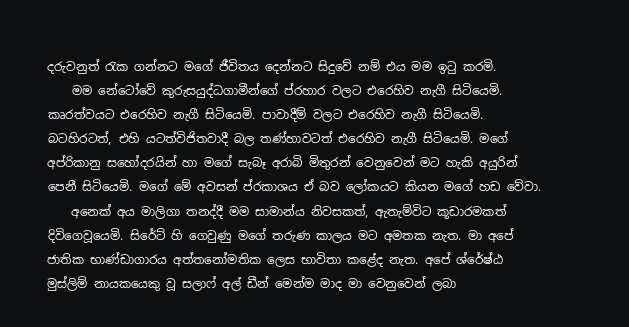දරුවනුත් රැක ගන්නට මගේ ජීවිතය දෙන්නට සිදුවේ නම් එය මම ඉටු කරමි.
    මම නේටෝවේ කුරුසයුද්ධගාමීන්ගේ ප්රහාර වලට එරෙහිව නැගී සිටියෙමි. කෘරත්වයට එරෙහිව නැගී සිටියෙමි. පාවාදීම් වලට එරෙහිව නැගී සිටියෙමි. බටහිරටත්, එහි යටත්විජිතවාදී බල තණ්හාවටත් එරෙහිව නැගී සිටියෙමි. මගේ අප්රිකානු සහෝදරයින් හා මගේ සැබෑ අරාබි මිතුරන් වෙනුවෙන් මට හැකි අයුරින් පෙනී සිටියෙමි. මගේ මේ අවසන් ප්රකාශය ඒ බව ලෝකයට කියන මගේ හඩ වේවා.
    අනෙක් අය මාලිගා තනද්දී මම සාමාන්ය නිවසකත්, ඇතැම්විට කූඩාරමකත් දිවිගෙවූයෙමි. සිරේට් හි ගෙවුණු මගේ තරුණ කාලය මට අමතක නැත. මා අපේ ජාතික භාණ්ඩාගාරය අත්තනෝමතික ලෙස භාවිතා කළේද නැත. අපේ ශ්රේෂ්ඨ මුස්ලිම් නායකයෙකු වූ සලාෆ් අල් ඩීන් මෙන්ම මාද මා වෙනුවෙන් ලබා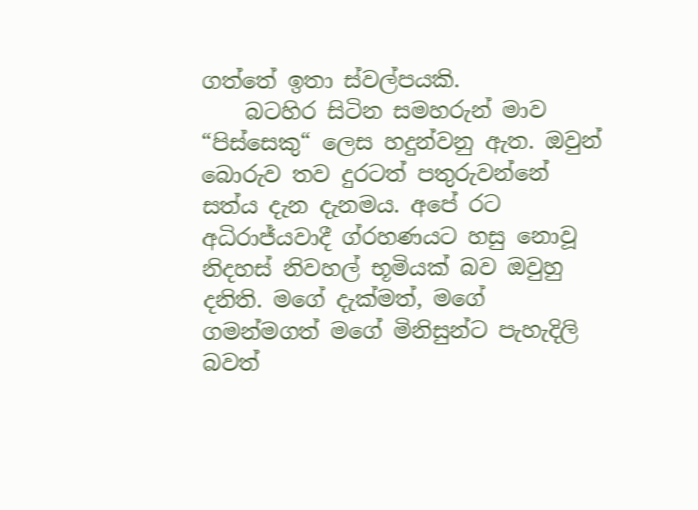ගත්තේ ඉතා ස්වල්පයකි.
    බටහිර සිටින සමහරුන් මාව “පිස්සෙකු“ ලෙස හදුන්වනු ඇත. ඔවුන් බොරුව තව දුරටත් පතුරුවන්නේ සත්ය දැන දැනමය. අපේ රට අධිරාජ්යවාදී ග්රහණයට හසු නොවූ නිදහස් නිවහල් භූමියක් බව ඔවුහු දනිති. මගේ දැක්මත්, මගේ ගමන්මගත් මගේ මිනිසුන්ට පැහැදිලි බවත්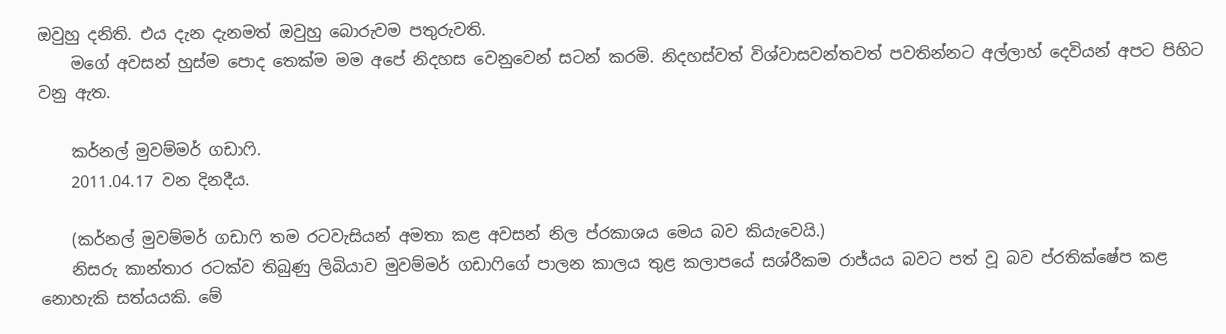ඔවුහු දනිති. එය දැන දැනමත් ඔවුහු බොරුවම පතුරුවති.
    මගේ අවසන් හුස්ම පොද තෙක්ම මම අපේ නිදහස වෙනුවෙන් සටන් කරමි. නිදහස්වත් විශ්වාසවන්තවත් පවතින්නට අල්ලාහ් දෙවියන් අපට පිහිට වනු ඇත.

    කර්නල් මුවම්මර් ගඩාෆි.
    2011.04.17 වන දිනදීය.

    (කර්නල් මුවම්මර් ගඩාෆි තම රටවැසියන් අමතා කළ අවසන් නිල ප්රකාශය මෙය බව කියැවෙයි.)
    නිසරු කාන්තාර රටක්ව තිබුණු ලිබියාව මුවම්මර් ගඩාෆිගේ පාලන කාලය තුළ කලාපයේ සශ්රීකම රාජ්යය බවට පත් වූ බව ප්රතික්ෂේප කළ නොහැකි සත්යයකි. මේ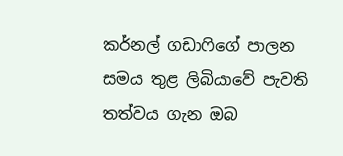කර්නල් ගඩාෆිගේ පාලන සමය තුළ ලිබියාවේ පැවති තත්වය ගැන ඔබ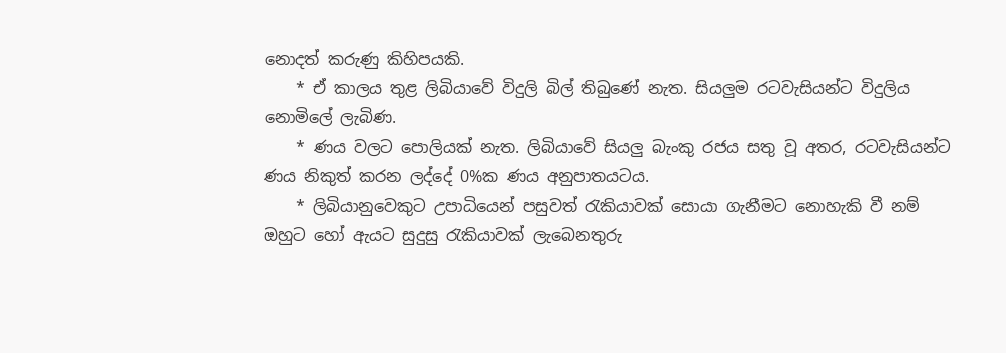නොදත් කරුණු කිහිපයකි.
    * ඒ කාලය තුළ ලිබියාවේ විදුලි බිල් තිබුණේ නැත. සියලුම රටවැසියන්ට විදුලිය නොමිලේ ලැබිණ.
    * ණය වලට පොලියක් නැත. ලිබියාවේ සියලු බැංකු රජය සතු වූ අතර, රටවැසියන්ට ණය නිකුත් කරන ලද්දේ 0%ක ණය අනුපාතයටය.
    * ලිබියානුවෙකුට උපාධියෙන් පසුවත් රැකියාවක් සොයා ගැනීමට නොහැකි වී නම් ඔහුට හෝ ඇයට සුදුසු රැකියාවක් ලැබෙනතුරු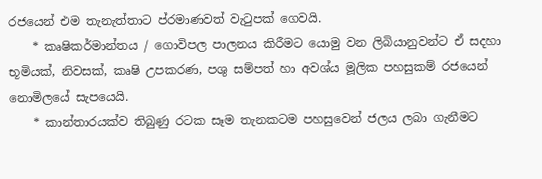රජයෙන් එම තැනැත්තාට ප්රමාණවත් වැටුපක් ගෙවයි.
    * කෘෂිකර්මාන්තය / ගොවිපල පාලනය කිරීමට යොමු වන ලිබියානුවන්ට ඒ සදහා භූමියක්, නිවසක්, කෘෂි උපකරණ, පශු සම්පත් හා අවශ්ය මූලික පහසුකම් රජයෙන් නොමිලයේ සැපයෙයි.
    * කාන්තාරයක්ව තිබුණු රටක සෑම තැනකටම පහසුවෙන් ජලය ලබා ගැනීමට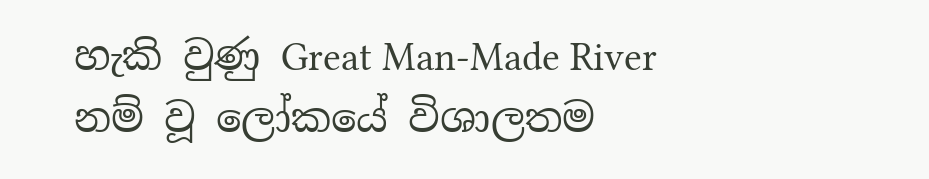හැකි වුණු Great Man-Made River නම් වූ ලෝකයේ විශාලතම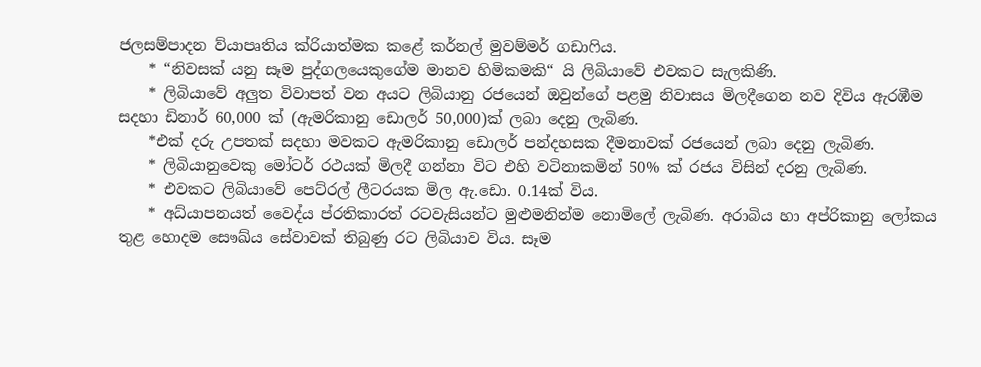ජලසම්පාදන ව්යාපෘතිය ක්රියාත්මක කළේ කර්නල් මුවම්මර් ගඩාෆිය.
    * “නිවසක් යනු සෑම පුද්ගලයෙකුගේම මානව හිමිකමකි“ යි ලිබියාවේ එවකට සැලකිණි.
    * ලිබියාවේ අලුත විවාපත් වන අයට ලිබියානු රජයෙන් ඔවුන්ගේ පළමු නිවාසය මිලදීගෙන නව දිවිය ඇරඹීම සදහා ඩිනාර් 60,000 ක් (ඇමරිකානු ඩොලර් 50,000)ක් ලබා දෙනු ලැබිණ.
    *එක් දරු උපතක් සදහා මවකට ඇමරිකානු ඩොලර් පන්දහසක දීමනාවක් රජයෙන් ලබා දෙනු ලැබිණ.
    * ලිබියානුවෙකු මෝටර් රථයක් මිලදී ගන්නා විට එහි වටිනාකමින් 50% ක් රජය විසින් දරනු ලැබිණ.
    * එවකට ලිබියාවේ පෙට්රල් ලීටරයක මිල ඇ.ඩො. 0.14ක් විය.
    * අධ්යාපනයත් වෛද්ය ප්රතිකාරත් රටවැසියන්ට මුළුමනින්ම නොමිලේ ලැබිණ. අරාබිය හා අප්රිකානු ලෝකය තුළ හොදම සෞඛ්ය සේවාවක් තිබුණු රට ලිබියාව විය. සෑම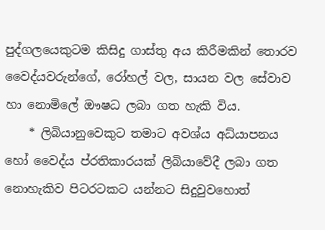පුද්ගලයෙකුටම කිසිදු ගාස්තු අය කිරීමකින් තොරව වෛද්යවරුන්ගේ, රෝහල් වල, සායන වල සේවාව හා නොමිලේ ඖෂධ ලබා ගත හැකි විය.
    * ලිබියානුවෙකුට තමාට අවශ්ය අධ්යාපනය හෝ වෛද්ය ප්රතිකාරයක් ලිබියාවේදී ලබා ගත නොහැකිව පිටරටකට යන්නට සිදුවුවහොත්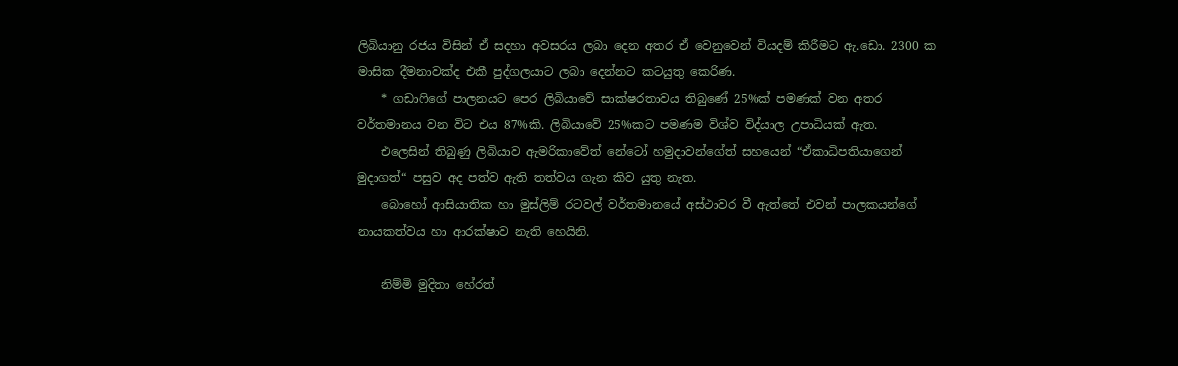ලිබියානු රජය විසින් ඒ සදහා අවසරය ලබා දෙන අතර ඒ වෙනුවෙන් වියදම් කිරීමට ඇ.ඩො. 2300 ක මාසික දීමනාවක්ද එකී පුද්ගලයාට ලබා දෙන්නට කටයුතු කෙරිණ.
    * ගඩාෆිගේ පාලනයට පෙර ලිබියාවේ සාක්ෂරතාවය තිබුණේ 25%ක් පමණක් වන අතර වර්තමානය වන විට එය 87%කි. ලිබියාවේ 25%කට පමණම විශ්ව විද්යාල උපාධියක් ඇත.
    එලෙසින් තිබුණු ලිබියාව ඇමරිකාවේත් නේටෝ හමුදාවන්ගේත් සහයෙන් “ඒකාධිපතියාගෙන් මුදාගත්“ පසුව අද පත්ව ඇති තත්වය ගැන කිව යුතු නැත.
    බොහෝ ආසියාතික හා මුස්ලිම් රටවල් වර්තමානයේ අස්ථාවර වී ඇත්තේ එවන් පාලකයන්ගේ නායකත්වය හා ආරක්ෂාව නැති හෙයිනි.

    නිම්මි මුදිතා හේරත්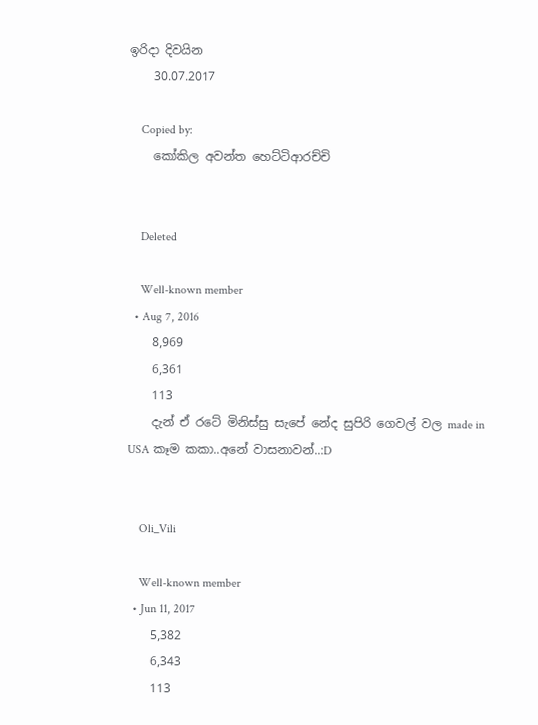ඉරිදා දිවයින
    30.07.2017

    Copied by:
    කෝකිල අවන්ත හෙට්ටිආරච්චි


    Deleted

    Well-known member
  • Aug 7, 2016
    8,969
    6,361
    113
    දැන් ඒ රටේ මිනිස්සු සැපේ නේද සුපිරි ගෙවල් වල made in USA කෑම කකා..අනේ වාසනාවන්..:D


    Oli_Vili

    Well-known member
  • Jun 11, 2017
    5,382
    6,343
    113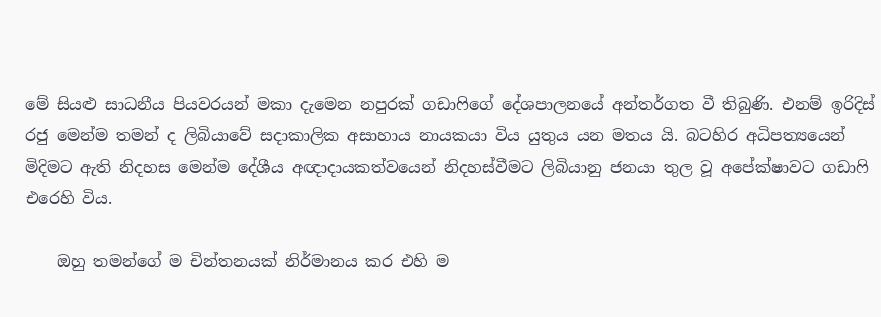මේ සියළු සාධනීය පියවරයන් මකා දැමෙන නපුරක් ගඩාෆිගේ දේශපාලනයේ අන්තර්ගත වී තිබුණි. එනම් ඉරිදිස් රජු මෙන්ම තමන් ද ලිබියාවේ සදාකාලික අසාහාය නායකයා විය යුතුය යන මතය යි. බටහිර අධිපත්‍යයෙන් මිදිමට ඇති නිදහස මෙන්ම දේශීය අඥාදායකත්වයෙන් නිදහස්වීමට ලිබියානු ජනයා තුල වූ අපේක්ෂාවට ගඩාෆි එරෙහි විය.

    ඔහු තමන්ගේ ම චින්තනයක් නිර්මානය කර එහි ම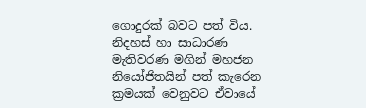ගොදුරක් බවට පත් විය. නිදහස් හා සාධාරණ මැතිවරණ මගින් මහජන නියෝජිතයින් පත් කැරෙන ක්‍රමයක් වෙනුවට ඒවායේ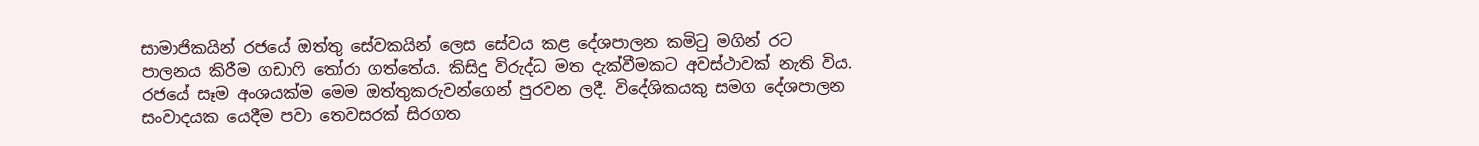සාමාජිකයින් රජයේ ඔත්තු සේවකයින් ලෙස සේවය කළ දේශපාලන කමිටු මගින් රට පාලනය කිරීම ගඩාෆි තෝරා ගත්තේය. කිසිදු විරුද්ධ මත දැක්වීමකට අවස්ථාවක් නැති විය. රජයේ සෑම අංශයක්ම මෙම ඔත්තුකරුවන්ගෙන් පුරවන ලදී. විදේශිකයකු සමග දේශපාලන සංවාදයක යෙදීම පවා තෙවසරක් සිරගත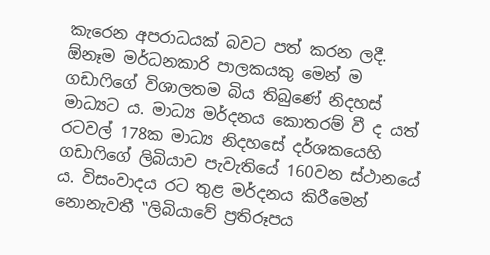කැරෙන අපරාධයක් බවට පත් කරන ලදී. ඕනෑම මර්ධනකාරි පාලකයකු මෙන් ම ගඩාෆිගේ විශාලතම බිය තිබුණේ නිදහස් මාධ්‍යට ය. මාධ්‍ය මර්දනය කොතරම් වී ද යත් රටවල් 178ක මාධ්‍ය නිදහසේ දර්ශකයෙහි ගඩාෆිගේ ලිබියාව පැවැතියේ 160වන ස්ථානයේ ය. විසංවාදය රට තුළ මර්දනය කිරීමෙන් නොනැවතී ‛‛ලිබියාවේ ප්‍රතිරූපය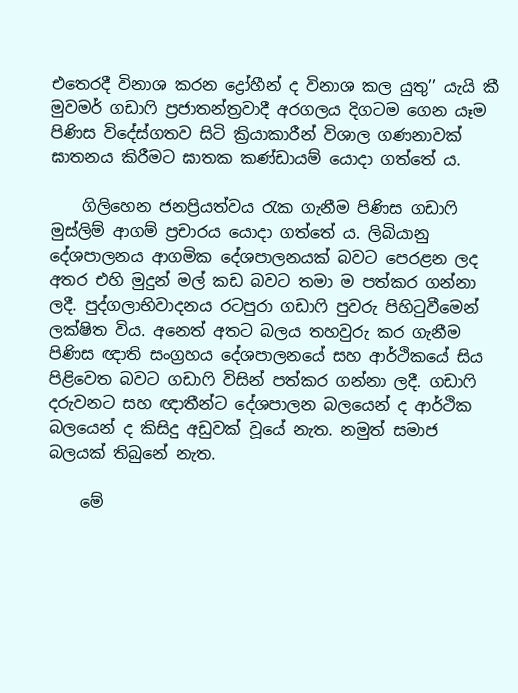එතෙරදී විනාශ කරන ද්‍රෝහීන් ද විනාශ කල යුතු’’ යැයි කී මුවමර් ගඩාෆි ප්‍රජාතන්ත්‍රවාදී අරගලය දිගටම ගෙන යෑම පිණිස විදේස්ගතව සිටි ක්‍රියාකාරීන් විශාල ගණනාවක් ඝාතනය කිරීමට ඝාතක කණ්ඩායම් යොදා ගත්තේ ය.

    ගිලිහෙන ජනප්‍රියත්වය රැක ගැනීම පිණිස ගඩාෆි මුස්ලිම් ආගම් ප්‍රචාරය යොදා ගත්තේ ය. ලිබියානු දේශපාලනය ආගමික දේශපාලනයක් බවට පෙරළන ලද අතර එහි මුදුන් මල් කඩ බවට තමා ම පත්කර ගන්නා ලදී. පුද්ගලාභිවාදනය රටපුරා ගඩාෆි පුවරු පිහිටුවීමෙන් ලක්ෂිත විය. අනෙත් අතට බලය තහවුරු කර ගැනීම පිණිස ඥාති සංග්‍රහය දේශපාලනයේ සහ ආර්ථිකයේ සිය පිළිවෙත බවට ගඩාෆි විසින් පත්කර ගන්නා ලදී. ගඩාෆි දරුවනට සහ ඥාතීන්ට දේශපාලන බලයෙන් ද ආර්ථික බලයෙන් ද කිසිදු අඩුවක් වූයේ නැත. නමුත් සමාජ බලයක් තිබුනේ නැත.

    මේ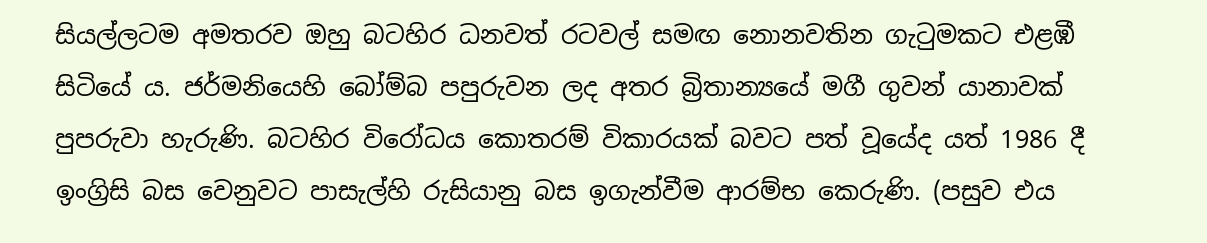සියල්ලටම අමතරව ඔහු බටහිර ධනවත් රටවල් සමඟ නොනවතින ගැටුමකට එළඹී සිටියේ ය. ජර්මනියෙහි බෝම්බ පපුරුවන ලද අතර බ්‍රිතාන්‍යයේ මගී ගුවන් යානාවක් පුපරුවා හැරුණි. බටහිර විරෝධය කොතරම් විකාරයක් බවට පත් වූයේද යත් 1986 දී ඉංග්‍රිසි බස වෙනුවට පාසැල්හි රුසියානු බස ඉගැන්වීම ආරම්භ කෙරුණි. (පසුව එය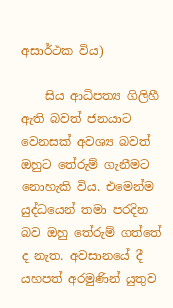අසාර්ථක විය)

    සිය ආධිපත්‍ය ගිලිහී ඇති බවත් ජනයාට වෙනසක් අවශ්‍ය බවත් ඔහුට තේරුම් ගැනීමට නොහැකි විය. එමෙන්ම යුද්ධයෙන් තමා පරදින බව ඔහු තේරුම් ගත්තේ ද නැත. අවසානයේ දී යහපත් අරමුණින් යුතුව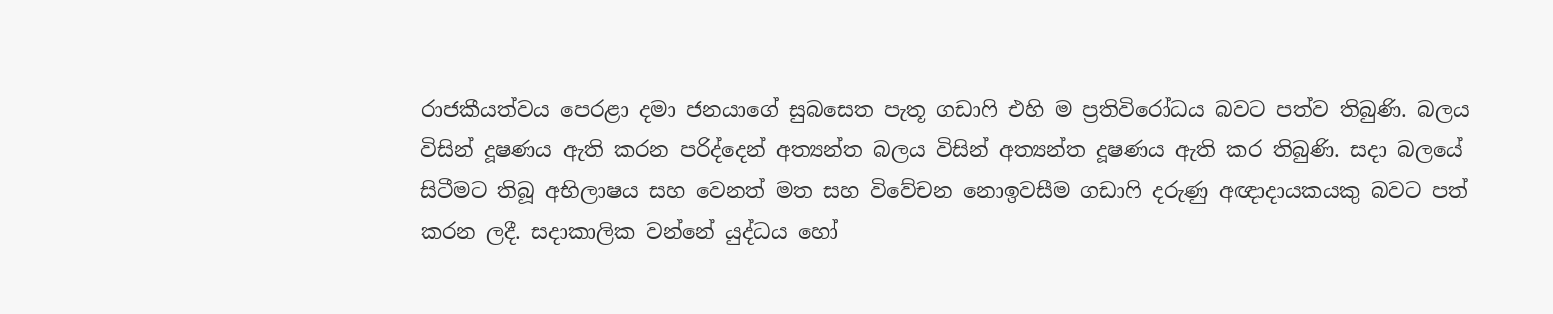රාජකීයත්වය පෙරළා දමා ජනයාගේ සුබසෙත පැතූ ගඩාෆි එහි ම ප්‍රතිවිරෝධය බවට පත්ව තිබුණි. බලය විසින් දූෂණය ඇති කරන පරිද්දෙන් අත්‍යන්ත බලය විසින් අත්‍යන්ත දූෂණය ඇති කර තිබුණි. සදා බලයේ සිටීමට තිබූ අභිලාෂය සහ වෙනත් මත සහ විවේචන නොඉවසීම ගඩාෆි දරුණු අඥාදායකයකු බවට පත් කරන ලදී. සදාකාලික වන්නේ යුද්ධය හෝ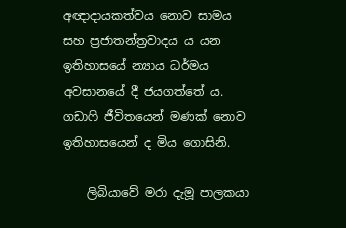අඥාදායකත්වය නොව සාමය සහ ප්‍රජාතන්ත්‍රවාදය ය යන ඉතිහාසයේ න්‍යාය ධර්මය අවසානයේ දී ජයගත්තේ ය. ගඩාෆි ජීවිතයෙන් මණක් නොව ඉතිහාසයෙන් ද මිය ගොසිනි.

    ලිබියාවේ මරා දැමූ පාලකයා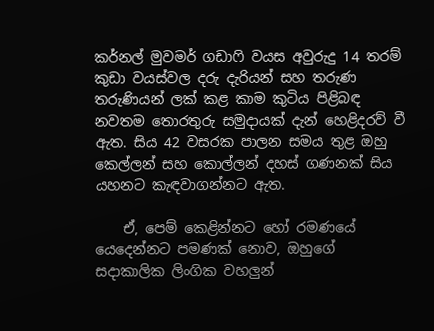කර්නල් මුවමර් ගඩාෆි වයස අවුරුදු 14 තරම් කුඩා වයස්වල දරු දැරියන් සහ තරුණ තරුණියන් ලක් කළ කාම කුටිය පිළිබඳ නවතම තොරතුරු සමුදායක් දැන් හෙළිදරව් වී ඇත. සිය 42 වසරක පාලන සමය තුළ ඔහු කෙල්ලන් සහ කොල්ලන් දහස් ගණනක් සිය යහනට කැඳවාගන්නට ඇත.

    ඒ, පෙම් කෙළින්නට හෝ රමණයේ යෙදෙන්නට පමණක් නොව, ඔහුගේ සදාකාලික ලිංගික වහලුන්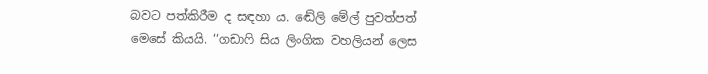බවට පත්කිරීම ද සඳහා ය. ඬේලි මේල් පුවත්පත් මෙසේ කියයි. ‘‘ගඩාෆි සිය ලිංගික වහලියන් ලෙස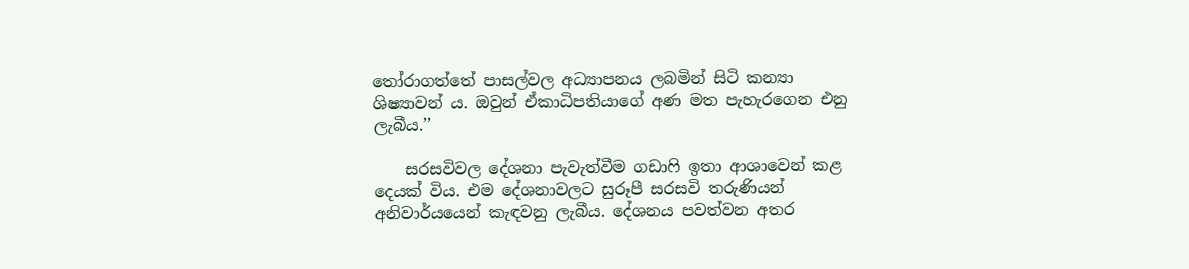තෝරාගත්තේ පාසල්වල අධ්‍යාපනය ලබමින් සිටි කන්‍යා ශිෂ්‍යාවන් ය. ඔවුන් ඒකාධිපතියාගේ අණ මත පැහැරගෙන එනු ලැබීය.’’

    සරසවිවල දේශනා පැවැත්වීම ගඩාෆි ඉතා ආශාවෙන් කළ දෙයක් විය. එම දේශනාවලට සුරූපී සරසවි තරුණියන් අනිවාර්යයෙන් කැඳවනු ලැබීය. දේශනය පවත්වන අතර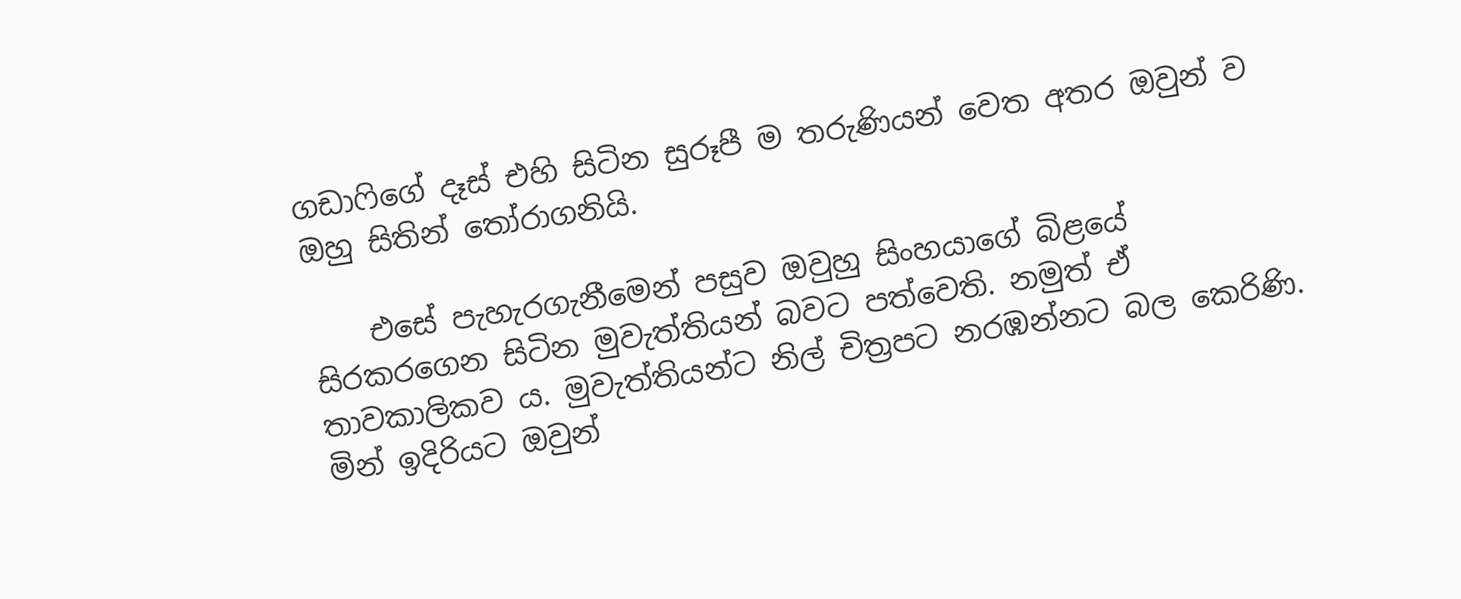ගඩාෆිගේ දෑස් එහි සිටින සුරූපී ම තරුණියන් වෙත අතර ඔවුන් ව ඔහු සිතින් තෝරාගනියි.

    එසේ පැහැරගැනීමෙන් පසුව ඔවුහු සිංහයාගේ බිළයේ සිරකරගෙන සිටින මුවැත්තියන් බවට පත්වෙති. නමුත් ඒ තාවකාලිකව ය. මුවැත්තියන්ට නිල් චිත්‍රපට නරඹන්නට බල කෙරිණි. මින් ඉදිරියට ඔවුන්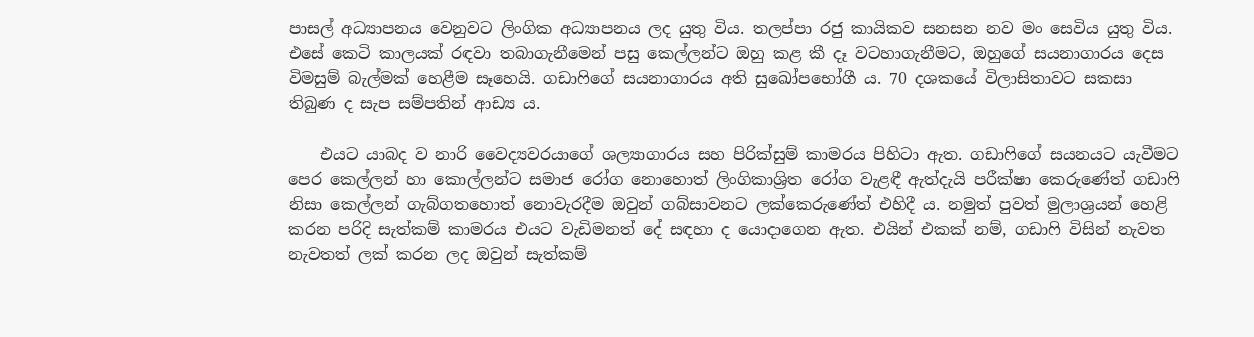පාසල් අධ්‍යාපනය වෙනුවට ලිංගික අධ්‍යාපනය ලද යුතු විය. තලප්පා රජු කායිකව සනසන නව මං සෙවිය යුතු විය. එසේ කෙටි කාලයක් රඳවා තබාගැනීමෙන් පසු කෙල්ලන්ට ඔහු කළ කී දෑ වටහාගැනීමට, ඔහුගේ සයනාගාරය දෙස විමසුම් බැල්මක් හෙළීම සෑහෙයි. ගඩාෆිගේ සයනාගාරය අති සුඛෝපභෝගී ය. 70 දශකයේ විලාසිතාවට සකසා තිබුණ ද සැප සම්පතින් ආඩ්‍ය ය.

    එයට යාබද ව නාරි වෛද්‍යවරයාගේ ශල්‍යාගාරය සහ පිරික්සුම් කාමරය පිහිටා ඇත. ගඩාෆිගේ සයනයට යැවීමට පෙර කෙල්ලන් හා කොල්ලන්ට සමාජ රෝග නොහොත් ලිංගිකාශ්‍රිත රෝග වැළඳී ඇත්දැයි පරීක්ෂා කෙරුණේත් ගඩාෆි නිසා කෙල්ලන් ගැබ්ගතහොත් නොවැරදීම ඔවුන් ගබ්සාවනට ලක්කෙරුණේත් එහිදී ය. නමුත් පුවත් මුලාශ්‍රයන් හෙළි කරන පරිදි සැත්කම් කාමරය එයට වැඩිමනත් දේ සඳහා ද යොදාගෙන ඇත. එයින් එකක් නම්, ගඩාෆි විසින් නැවත නැවතත් ලක් කරන ලද ඔවුන් සැත්කම්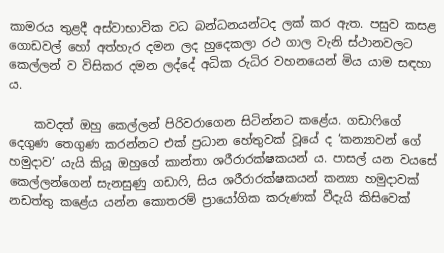කාමරය තුළදී අස්වාභාවික වධ බන්ධනයන්ටද ලක් කර ඇත. පසුව කසළ ගොඩවල් හෝ අත්හැර දමන ලද හුදෙකලා රථ ගාල වැනි ස්ථානවලට කෙල්ලන් ව විසිකර දමන ලද්දේ අධික රුධිර වහනයෙන් මිය යාම සඳහා ය.

    කවදත් ඔහු කෙල්ලන් පිරිවරාගෙන සිටින්නට කළේය. ගඩාෆිගේ දෙගුණ තෙගුණ කරන්නට එක් ප්‍රධාන හේතුවක් වූයේ ද ‘කන්‍යාවන් ගේ හමුදාව’ යැයි කියූ ඔහුගේ කාන්තා ශරීරාරක්ෂකයන් ය. පාසල් යන වයසේ කෙල්ලන්ගෙන් සැනසුණු ගඩාෆි, සිය ශරීරාරක්ෂකයන් කන්‍යා හමුදාවක් නඩත්තු කළේය යන්න කොතරම් ප්‍රායෝගික කරුණක් වීදැයි කිසිවෙක්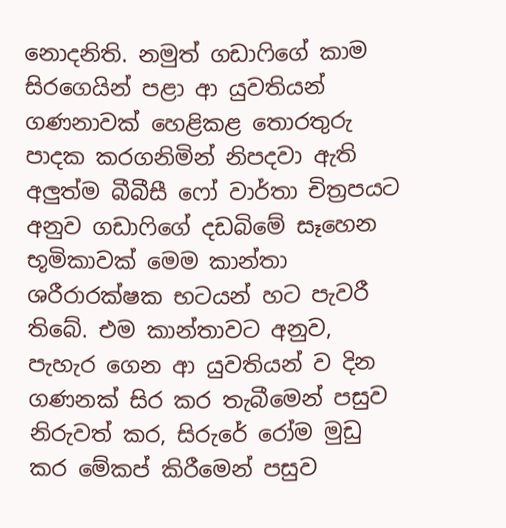නොදනිති. නමුත් ගඩාෆිගේ කාම සිරගෙයින් පළා ආ යුවතියන් ගණනාවක් හෙළිකළ තොරතුරු පාදක කරගනිමින් නිපදවා ඇති අලුත්ම බීබීසී ෆෝ වාර්තා චිත්‍රපයට අනුව ගඩාෆිගේ දඩබිමේ සෑහෙන භූමිකාවක් මෙම කාන්තා ශරීරාරක්ෂක භටයන් හට පැවරී තිබේ. එම කාන්තාවට අනුව, පැහැර ගෙන ආ යුවතියන් ව දින ගණනක් සිර කර තැබීමෙන් පසුව නිරුවත් කර, සිරුරේ රෝම මුඩු කර මේකප් කිරීමෙන් පසුව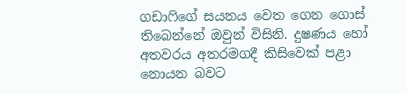ගඩාෆිගේ සයනය වෙත ගෙන ගොස් තිබෙන්නේ ඔවුන් විසිනි. දුෂණය හෝ අතවරය අතරමගදී කිසිවෙක් පළා නොයන බවට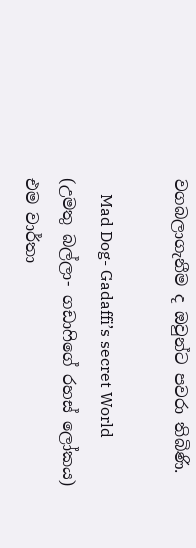වගබලාගැනීම ද ඔවුන්ට පවරා තිබිණි.

    Mad Dog- Gadaffi’s secret World (උමතු බල්ලා- ගඩාෆිගේ රහස් ලෝකය) එම වාර්තා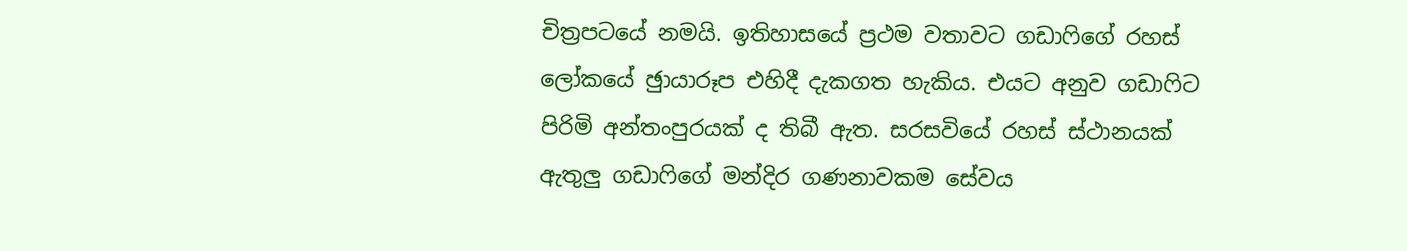චිත්‍රපටයේ නමයි. ඉතිහාසයේ ප්‍රථම වතාවට ගඩාෆිගේ රහස් ලෝකයේ ඡුායාරූප එහිදී දැකගත හැකිය. එයට අනුව ගඩාෆිට පිරිමි අන්තංපුරයක් ද තිබී ඇත. සරසවියේ රහස් ස්ථානයක් ඇතුලු ගඩාෆිගේ මන්දිර ගණනාවකම සේවය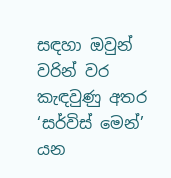සඳහා ඔවුන් වරින් වර කැඳවුණු අතර ‘සර්විස් මෙන්’ යන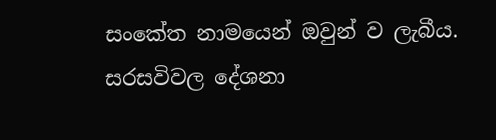සංකේත නාමයෙන් ඔවුන් ව ලැබීය. සරසවිවල දේශනා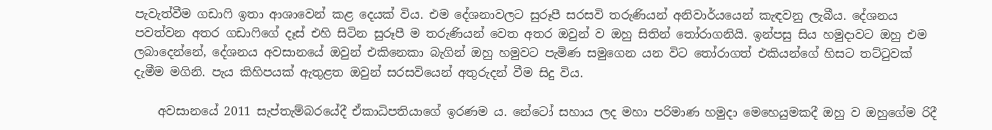පැවැත්වීම ගඩාෆි ඉතා ආශාවෙන් කළ දෙයක් විය. එම දේශනාවලට සුරූපී සරසවි තරුණියන් අනිවාර්යයෙන් කැඳවනු ලැබීය. දේශනය පවත්වන අතර ගඩාෆිගේ දෑස් එහි සිටින සුරූපී ම තරුණියන් වෙත අතර ඔවුන් ව ඔහු සිතින් තෝරාගනියි. ඉන්පසු සිය හමුදාවට ඔහු එම ලබාදෙන්නේ, දේශනය අවසානයේ ඔවුන් එකිනෙකා බැගින් ඔහු හමුවට පැමිණ සමුගෙන යන විට තෝරාගත් එකියන්ගේ හිසට තට්ටුවක් දැමීම මගිනි. පැය කිහිපයක් ඇතුළත ඔවුන් සරසවියෙන් අතුරුදන් වීම සිදු විය.

    අවසානයේ 2011 සැප්තැම්බරයේදී ඒකාධිපතියාගේ ඉරණම ය. නේටෝ සහාය ලද මහා පරිමාණ හමුදා මෙහෙයුමකදී ඔහු ව ඔහුගේම රිදී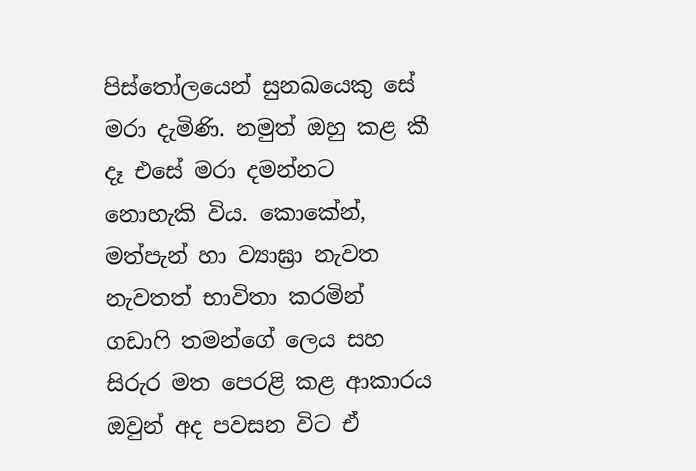පිස්තෝලයෙන් සුනඛයෙකු සේ මරා දැමිණි. නමුත් ඔහු කළ කී දෑ එසේ මරා දමන්නට නොහැකි විය. කොකේන්, මත්පැන් හා ව්‍යාඝ්‍රා නැවත නැවතත් භාවිතා කරමින් ගඩාෆි තමන්ගේ ලෙය සහ සිරුර මත පෙරළි කළ ආකාරය ඔවුන් අද පවසන විට ඒ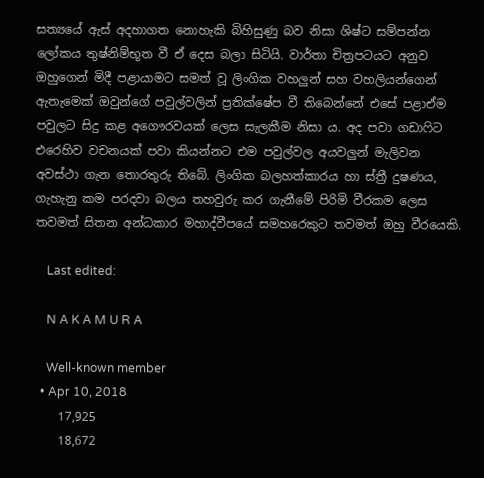සත්‍යයේ ඇස් අදහාගත නොහැකි බිහිසුණු බව නිසා ශිෂ්ට සම්පන්න ලෝකය තුෂ්නිම්භූත වී ඒ දෙස බලා සිටියි. වාර්තා චිත්‍රපටයට අනුව ඔහුගෙන් මිදී පළායාමට සමත් වූ ලිංගික වහලුන් සහ වහලියන්ගෙන් ඇතැමෙක් ඔවුන්ගේ පවුල්වලින් ප්‍රතික්ෂේප වී තිබෙන්නේ එසේ පළාඒම පවුලට සිදු කළ අගෞරවයක් ලෙස සැලකීම නිසා ය. අද පවා ගඩාෆිට එරෙහිව වචනයක් පවා කියන්නට එම පවුල්වල අයවලුන් මැලිවන අවස්ථා ගැන තොරතුරු තිබේ. ලිංගික බලහත්කාරය හා ස්ත්‍රී දුෂණය, ගැහැනු කම පරදවා බලය තහවුරු කර ගැනීමේ පිරිමි වීරකම ලෙස තවමත් සිතන අන්ධකාර මහාද්වීපයේ සමහරෙකුට තවමත් ඔහු වීරයෙකි.

    Last edited:

    N A K A M U R A

    Well-known member
  • Apr 10, 2018
    17,925
    18,672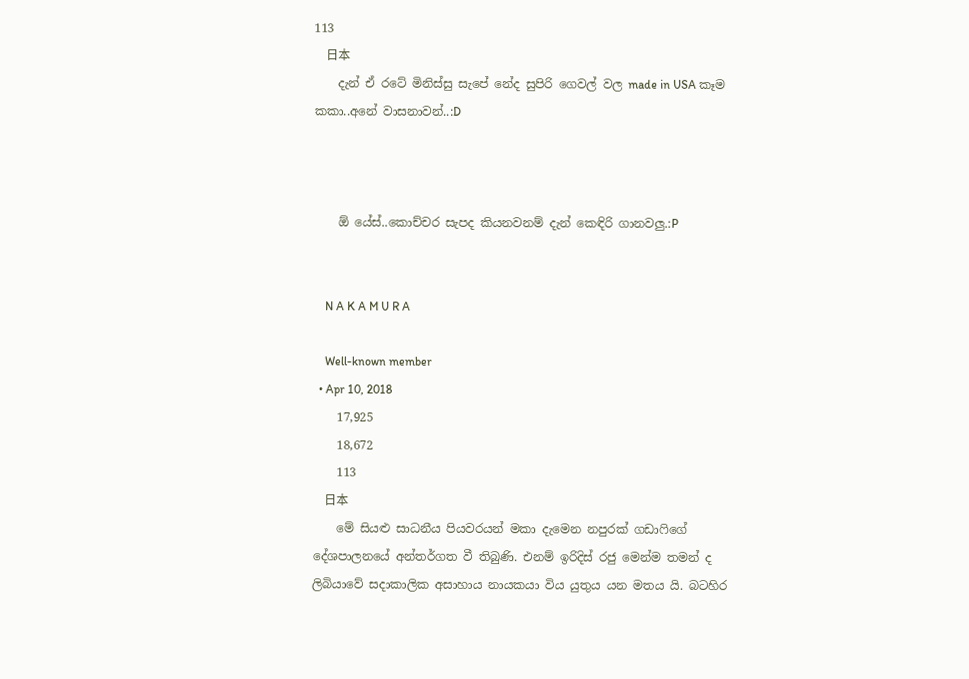113
    日本
    දැන් ඒ රටේ මිනිස්සු සැපේ නේද සුපිරි ගෙවල් වල made in USA කෑම කකා..අනේ වාසනාවන්..:D



    ඕ යේස්..කොච්චර සැපද කියනවනම් දැන් කෙඳිරි ගානවලු.:P


    N A K A M U R A

    Well-known member
  • Apr 10, 2018
    17,925
    18,672
    113
    日本
    මේ සියළු සාධනීය පියවරයන් මකා දැමෙන නපුරක් ගඩාෆිගේ දේශපාලනයේ අන්තර්ගත වී තිබුණි. එනම් ඉරිදිස් රජු මෙන්ම තමන් ද ලිබියාවේ සදාකාලික අසාහාය නායකයා විය යුතුය යන මතය යි. බටහිර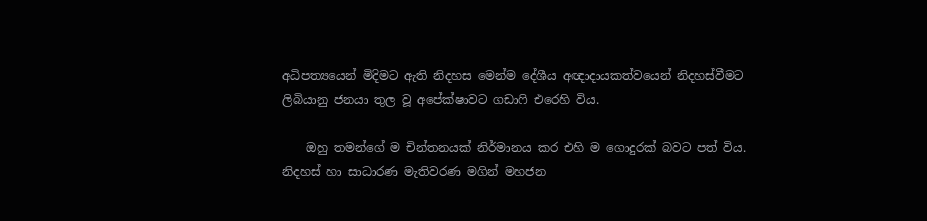අධිපත්‍යයෙන් මිදිමට ඇති නිදහස මෙන්ම දේශීය අඥාදායකත්වයෙන් නිදහස්වීමට ලිබියානු ජනයා තුල වූ අපේක්ෂාවට ගඩාෆි එරෙහි විය.

    ඔහු තමන්ගේ ම චින්තනයක් නිර්මානය කර එහි ම ගොදුරක් බවට පත් විය. නිදහස් හා සාධාරණ මැතිවරණ මගින් මහජන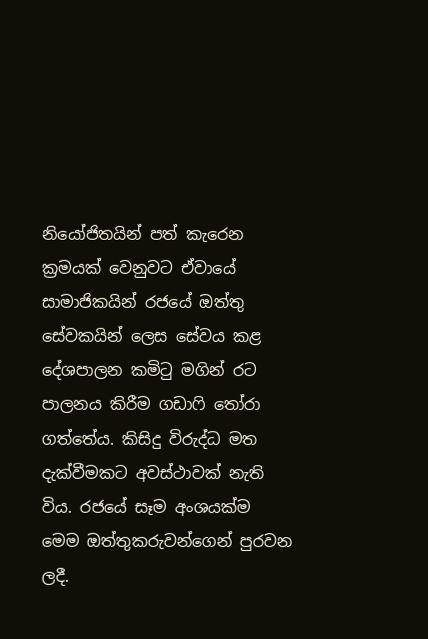නියෝජිතයින් පත් කැරෙන ක්‍රමයක් වෙනුවට ඒවායේ සාමාජිකයින් රජයේ ඔත්තු සේවකයින් ලෙස සේවය කළ දේශපාලන කමිටු මගින් රට පාලනය කිරීම ගඩාෆි තෝරා ගත්තේය. කිසිදු විරුද්ධ මත දැක්වීමකට අවස්ථාවක් නැති විය. රජයේ සෑම අංශයක්ම මෙම ඔත්තුකරුවන්ගෙන් පුරවන ලදී.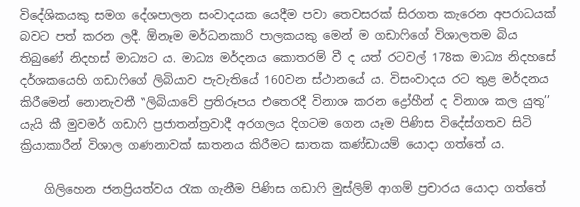විදේශිකයකු සමග දේශපාලන සංවාදයක යෙදීම පවා තෙවසරක් සිරගත කැරෙන අපරාධයක් බවට පත් කරන ලදී. ඕනෑම මර්ධනකාරි පාලකයකු මෙන් ම ගඩාෆිගේ විශාලතම බිය තිබුණේ නිදහස් මාධ්‍යට ය. මාධ්‍ය මර්දනය කොතරම් වී ද යත් රටවල් 178ක මාධ්‍ය නිදහසේ දර්ශකයෙහි ගඩාෆිගේ ලිබියාව පැවැතියේ 160වන ස්ථානයේ ය. විසංවාදය රට තුළ මර්දනය කිරීමෙන් නොනැවතී ‛‛ලිබියාවේ ප්‍රතිරූපය එතෙරදී විනාශ කරන ද්‍රෝහීන් ද විනාශ කල යුතු’’ යැයි කී මුවමර් ගඩාෆි ප්‍රජාතන්ත්‍රවාදී අරගලය දිගටම ගෙන යෑම පිණිස විදේස්ගතව සිටි ක්‍රියාකාරීන් විශාල ගණනාවක් ඝාතනය කිරීමට ඝාතක කණ්ඩායම් යොදා ගත්තේ ය.

    ගිලිහෙන ජනප්‍රියත්වය රැක ගැනීම පිණිස ගඩාෆි මුස්ලිම් ආගම් ප්‍රචාරය යොදා ගත්තේ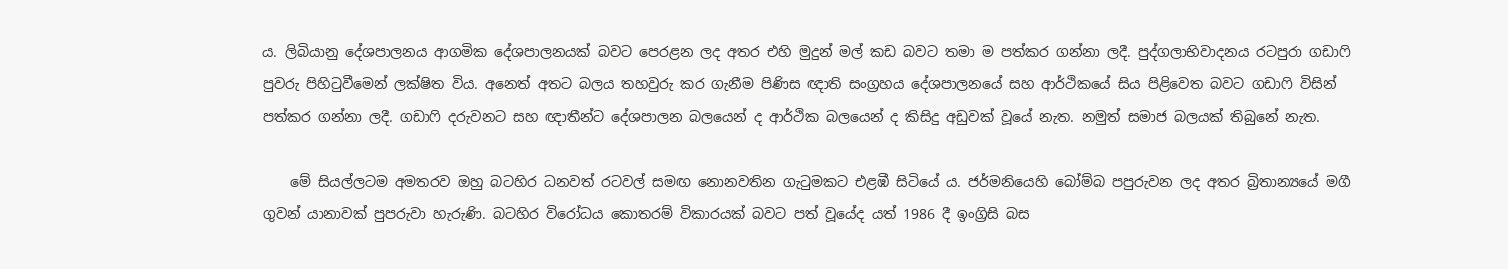ය. ලිබියානු දේශපාලනය ආගමික දේශපාලනයක් බවට පෙරළන ලද අතර එහි මුදුන් මල් කඩ බවට තමා ම පත්කර ගන්නා ලදී. පුද්ගලාභිවාදනය රටපුරා ගඩාෆි පුවරු පිහිටුවීමෙන් ලක්ෂිත විය. අනෙත් අතට බලය තහවුරු කර ගැනීම පිණිස ඥාති සංග්‍රහය දේශපාලනයේ සහ ආර්ථිකයේ සිය පිළිවෙත බවට ගඩාෆි විසින් පත්කර ගන්නා ලදී. ගඩාෆි දරුවනට සහ ඥාතීන්ට දේශපාලන බලයෙන් ද ආර්ථික බලයෙන් ද කිසිදු අඩුවක් වූයේ නැත. නමුත් සමාජ බලයක් තිබුනේ නැත.

    මේ සියල්ලටම අමතරව ඔහු බටහිර ධනවත් රටවල් සමඟ නොනවතින ගැටුමකට එළඹී සිටියේ ය. ජර්මනියෙහි බෝම්බ පපුරුවන ලද අතර බ්‍රිතාන්‍යයේ මගී ගුවන් යානාවක් පුපරුවා හැරුණි. බටහිර විරෝධය කොතරම් විකාරයක් බවට පත් වූයේද යත් 1986 දී ඉංග්‍රිසි බස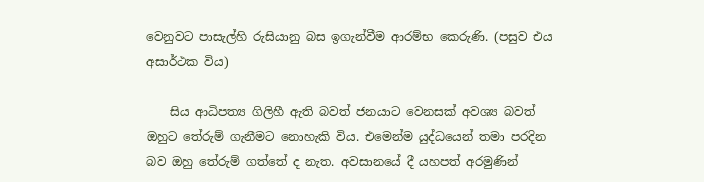වෙනුවට පාසැල්හි රුසියානු බස ඉගැන්වීම ආරම්භ කෙරුණි. (පසුව එය අසාර්ථක විය)

    සිය ආධිපත්‍ය ගිලිහී ඇති බවත් ජනයාට වෙනසක් අවශ්‍ය බවත් ඔහුට තේරුම් ගැනීමට නොහැකි විය. එමෙන්ම යුද්ධයෙන් තමා පරදින බව ඔහු තේරුම් ගත්තේ ද නැත. අවසානයේ දී යහපත් අරමුණින්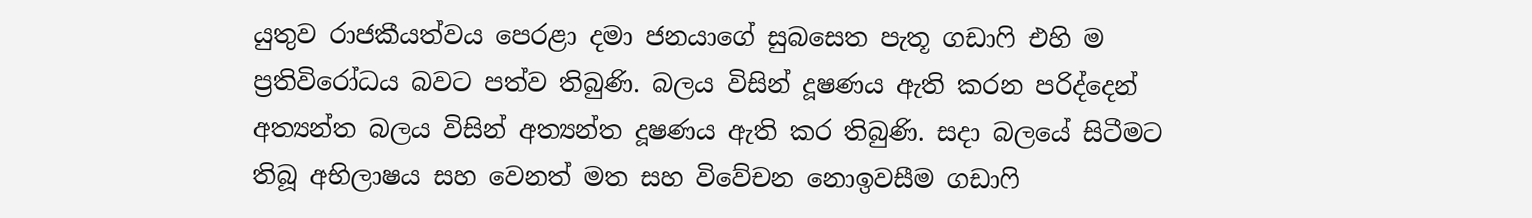යුතුව රාජකීයත්වය පෙරළා දමා ජනයාගේ සුබසෙත පැතූ ගඩාෆි එහි ම ප්‍රතිවිරෝධය බවට පත්ව තිබුණි. බලය විසින් දූෂණය ඇති කරන පරිද්දෙන් අත්‍යන්ත බලය විසින් අත්‍යන්ත දූෂණය ඇති කර තිබුණි. සදා බලයේ සිටීමට තිබූ අභිලාෂය සහ වෙනත් මත සහ විවේචන නොඉවසීම ගඩාෆි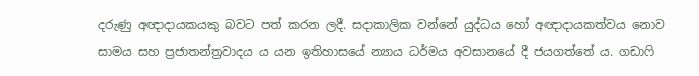දරුණු අඥාදායකයකු බවට පත් කරන ලදී. සදාකාලික වන්නේ යුද්ධය හෝ අඥාදායකත්වය නොව සාමය සහ ප්‍රජාතන්ත්‍රවාදය ය යන ඉතිහාසයේ න්‍යාය ධර්මය අවසානයේ දී ජයගත්තේ ය. ගඩාෆි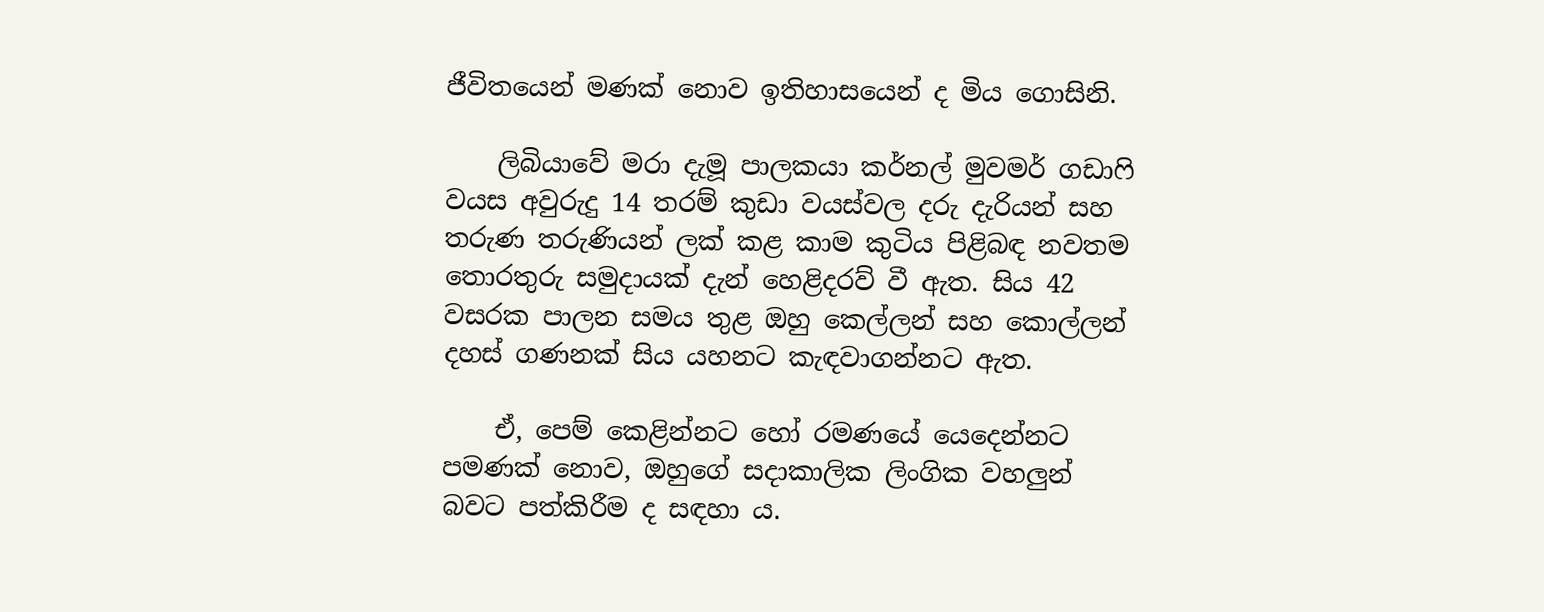ජීවිතයෙන් මණක් නොව ඉතිහාසයෙන් ද මිය ගොසිනි.

    ලිබියාවේ මරා දැමූ පාලකයා කර්නල් මුවමර් ගඩාෆි වයස අවුරුදු 14 තරම් කුඩා වයස්වල දරු දැරියන් සහ තරුණ තරුණියන් ලක් කළ කාම කුටිය පිළිබඳ නවතම තොරතුරු සමුදායක් දැන් හෙළිදරව් වී ඇත. සිය 42 වසරක පාලන සමය තුළ ඔහු කෙල්ලන් සහ කොල්ලන් දහස් ගණනක් සිය යහනට කැඳවාගන්නට ඇත.

    ඒ, පෙම් කෙළින්නට හෝ රමණයේ යෙදෙන්නට පමණක් නොව, ඔහුගේ සදාකාලික ලිංගික වහලුන් බවට පත්කිරීම ද සඳහා ය.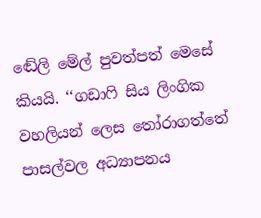ඬේලි මේල් පුවත්පත් මෙසේ කියයි. ‘‘ගඩාෆි සිය ලිංගික වහලියන් ලෙස තෝරාගත්තේ පාසල්වල අධ්‍යාපනය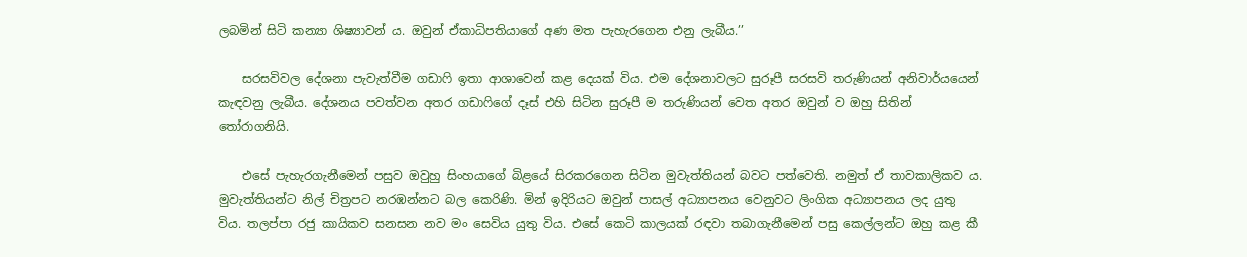ලබමින් සිටි කන්‍යා ශිෂ්‍යාවන් ය. ඔවුන් ඒකාධිපතියාගේ අණ මත පැහැරගෙන එනු ලැබීය.’’

    සරසවිවල දේශනා පැවැත්වීම ගඩාෆි ඉතා ආශාවෙන් කළ දෙයක් විය. එම දේශනාවලට සුරූපී සරසවි තරුණියන් අනිවාර්යයෙන් කැඳවනු ලැබීය. දේශනය පවත්වන අතර ගඩාෆිගේ දෑස් එහි සිටින සුරූපී ම තරුණියන් වෙත අතර ඔවුන් ව ඔහු සිතින් තෝරාගනියි.

    එසේ පැහැරගැනීමෙන් පසුව ඔවුහු සිංහයාගේ බිළයේ සිරකරගෙන සිටින මුවැත්තියන් බවට පත්වෙති. නමුත් ඒ තාවකාලිකව ය. මුවැත්තියන්ට නිල් චිත්‍රපට නරඹන්නට බල කෙරිණි. මින් ඉදිරියට ඔවුන් පාසල් අධ්‍යාපනය වෙනුවට ලිංගික අධ්‍යාපනය ලද යුතු විය. තලප්පා රජු කායිකව සනසන නව මං සෙවිය යුතු විය. එසේ කෙටි කාලයක් රඳවා තබාගැනීමෙන් පසු කෙල්ලන්ට ඔහු කළ කී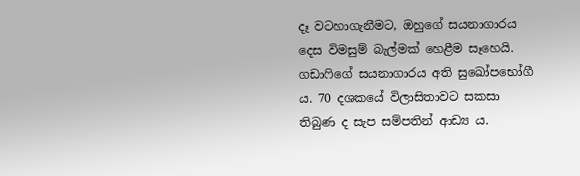දෑ වටහාගැනීමට, ඔහුගේ සයනාගාරය දෙස විමසුම් බැල්මක් හෙළීම සෑහෙයි. ගඩාෆිගේ සයනාගාරය අති සුඛෝපභෝගී ය. 70 දශකයේ විලාසිතාවට සකසා තිබුණ ද සැප සම්පතින් ආඩ්‍ය ය.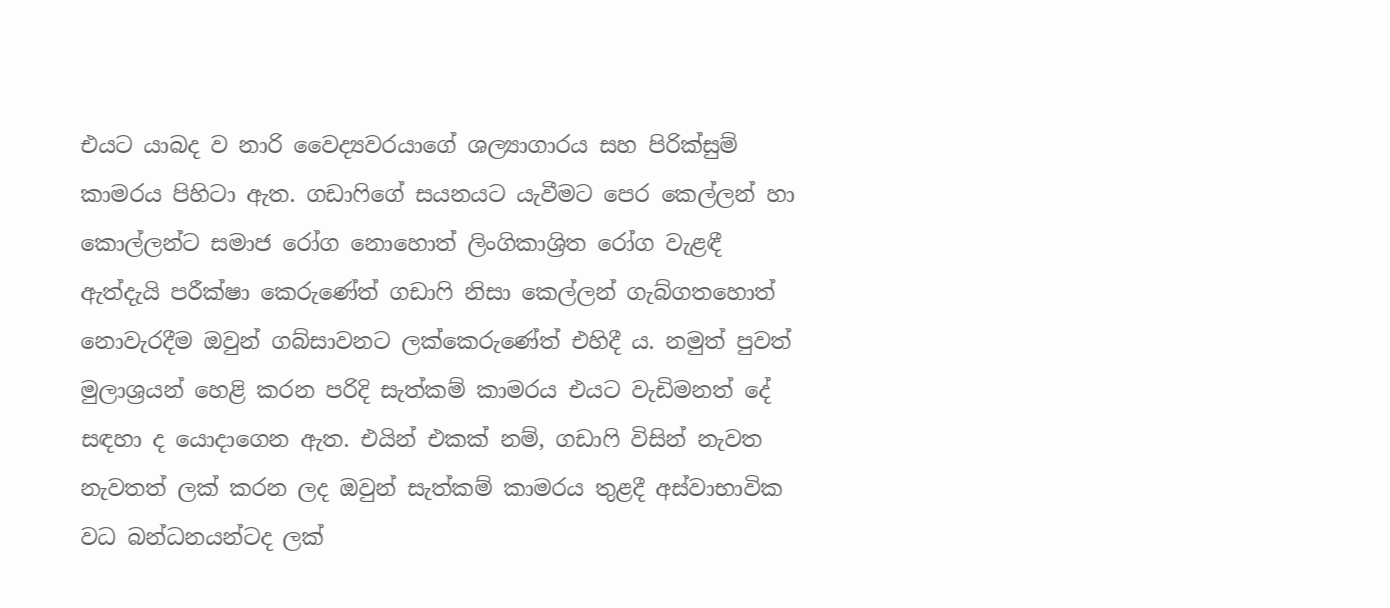එයට යාබද ව නාරි වෛද්‍යවරයාගේ ශල්‍යාගාරය සහ පිරික්සුම් කාමරය පිහිටා ඇත. ගඩාෆිගේ සයනයට යැවීමට පෙර කෙල්ලන් හා කොල්ලන්ට සමාජ රෝග නොහොත් ලිංගිකාශ්‍රිත රෝග වැළඳී ඇත්දැයි පරීක්ෂා කෙරුණේත් ගඩාෆි නිසා කෙල්ලන් ගැබ්ගතහොත් නොවැරදීම ඔවුන් ගබ්සාවනට ලක්කෙරුණේත් එහිදී ය. නමුත් පුවත් මුලාශ්‍රයන් හෙළි කරන පරිදි සැත්කම් කාමරය එයට වැඩිමනත් දේ සඳහා ද යොදාගෙන ඇත. එයින් එකක් නම්, ගඩාෆි විසින් නැවත නැවතත් ලක් කරන ලද ඔවුන් සැත්කම් කාමරය තුළදී අස්වාභාවික වධ බන්ධනයන්ටද ලක්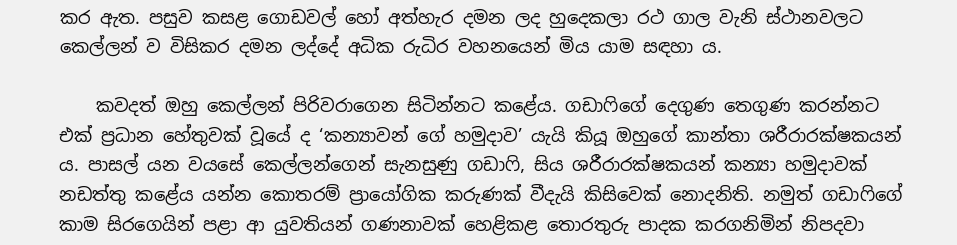කර ඇත. පසුව කසළ ගොඩවල් හෝ අත්හැර දමන ලද හුදෙකලා රථ ගාල වැනි ස්ථානවලට කෙල්ලන් ව විසිකර දමන ලද්දේ අධික රුධිර වහනයෙන් මිය යාම සඳහා ය.

    කවදත් ඔහු කෙල්ලන් පිරිවරාගෙන සිටින්නට කළේය. ගඩාෆිගේ දෙගුණ තෙගුණ කරන්නට එක් ප්‍රධාන හේතුවක් වූයේ ද ‘කන්‍යාවන් ගේ හමුදාව’ යැයි කියූ ඔහුගේ කාන්තා ශරීරාරක්ෂකයන් ය. පාසල් යන වයසේ කෙල්ලන්ගෙන් සැනසුණු ගඩාෆි, සිය ශරීරාරක්ෂකයන් කන්‍යා හමුදාවක් නඩත්තු කළේය යන්න කොතරම් ප්‍රායෝගික කරුණක් වීදැයි කිසිවෙක් නොදනිති. නමුත් ගඩාෆිගේ කාම සිරගෙයින් පළා ආ යුවතියන් ගණනාවක් හෙළිකළ තොරතුරු පාදක කරගනිමින් නිපදවා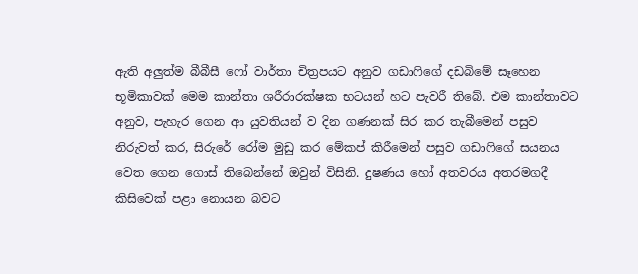ඇති අලුත්ම බීබීසී ෆෝ වාර්තා චිත්‍රපයට අනුව ගඩාෆිගේ දඩබිමේ සෑහෙන භූමිකාවක් මෙම කාන්තා ශරීරාරක්ෂක භටයන් හට පැවරී තිබේ. එම කාන්තාවට අනුව, පැහැර ගෙන ආ යුවතියන් ව දින ගණනක් සිර කර තැබීමෙන් පසුව නිරුවත් කර, සිරුරේ රෝම මුඩු කර මේකප් කිරීමෙන් පසුව ගඩාෆිගේ සයනය වෙත ගෙන ගොස් තිබෙන්නේ ඔවුන් විසිනි. දුෂණය හෝ අතවරය අතරමගදී කිසිවෙක් පළා නොයන බවට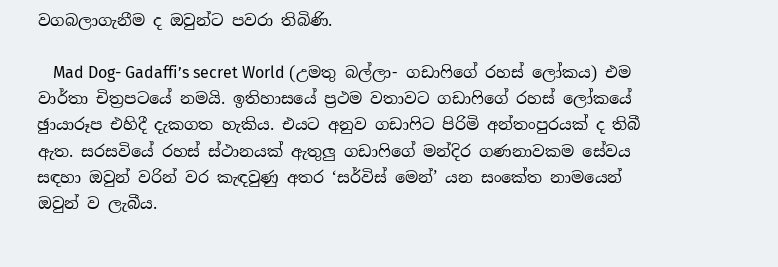වගබලාගැනීම ද ඔවුන්ට පවරා තිබිණි.

    Mad Dog- Gadaffi’s secret World (උමතු බල්ලා- ගඩාෆිගේ රහස් ලෝකය) එම වාර්තා චිත්‍රපටයේ නමයි. ඉතිහාසයේ ප්‍රථම වතාවට ගඩාෆිගේ රහස් ලෝකයේ ඡුායාරූප එහිදී දැකගත හැකිය. එයට අනුව ගඩාෆිට පිරිමි අන්තංපුරයක් ද තිබී ඇත. සරසවියේ රහස් ස්ථානයක් ඇතුලු ගඩාෆිගේ මන්දිර ගණනාවකම සේවය සඳහා ඔවුන් වරින් වර කැඳවුණු අතර ‘සර්විස් මෙන්’ යන සංකේත නාමයෙන් ඔවුන් ව ලැබීය.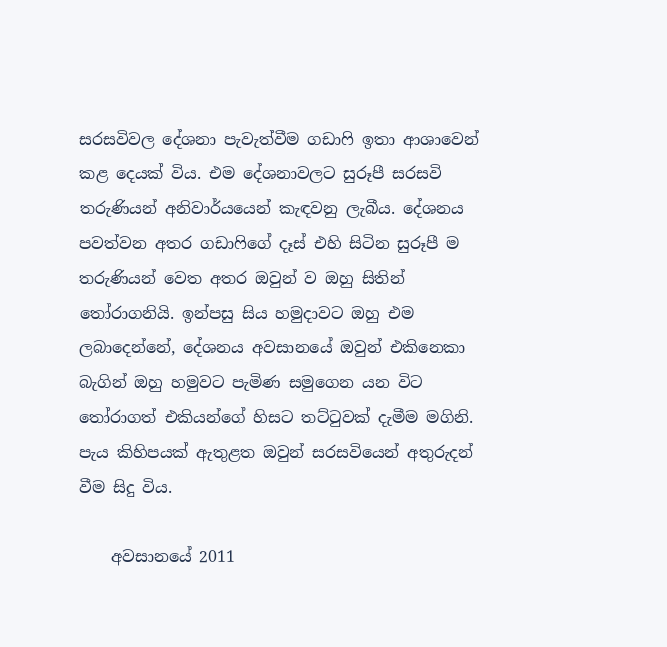සරසවිවල දේශනා පැවැත්වීම ගඩාෆි ඉතා ආශාවෙන් කළ දෙයක් විය. එම දේශනාවලට සුරූපී සරසවි තරුණියන් අනිවාර්යයෙන් කැඳවනු ලැබීය. දේශනය පවත්වන අතර ගඩාෆිගේ දෑස් එහි සිටින සුරූපී ම තරුණියන් වෙත අතර ඔවුන් ව ඔහු සිතින් තෝරාගනියි. ඉන්පසු සිය හමුදාවට ඔහු එම ලබාදෙන්නේ, දේශනය අවසානයේ ඔවුන් එකිනෙකා බැගින් ඔහු හමුවට පැමිණ සමුගෙන යන විට තෝරාගත් එකියන්ගේ හිසට තට්ටුවක් දැමීම මගිනි. පැය කිහිපයක් ඇතුළත ඔවුන් සරසවියෙන් අතුරුදන් වීම සිදු විය.

    අවසානයේ 2011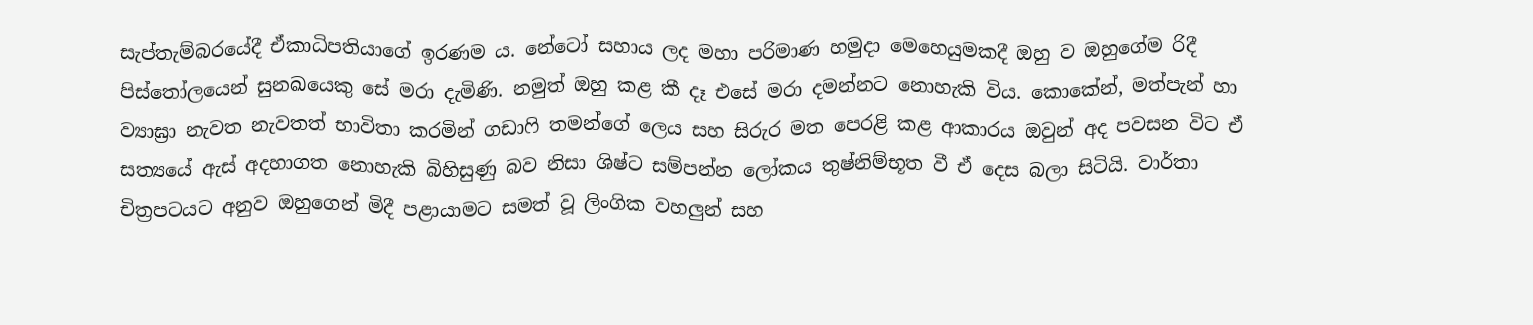සැප්තැම්බරයේදී ඒකාධිපතියාගේ ඉරණම ය. නේටෝ සහාය ලද මහා පරිමාණ හමුදා මෙහෙයුමකදී ඔහු ව ඔහුගේම රිදී පිස්තෝලයෙන් සුනඛයෙකු සේ මරා දැමිණි. නමුත් ඔහු කළ කී දෑ එසේ මරා දමන්නට නොහැකි විය. කොකේන්, මත්පැන් හා ව්‍යාඝ්‍රා නැවත නැවතත් භාවිතා කරමින් ගඩාෆි තමන්ගේ ලෙය සහ සිරුර මත පෙරළි කළ ආකාරය ඔවුන් අද පවසන විට ඒ සත්‍යයේ ඇස් අදහාගත නොහැකි බිහිසුණු බව නිසා ශිෂ්ට සම්පන්න ලෝකය තුෂ්නිම්භූත වී ඒ දෙස බලා සිටියි. වාර්තා චිත්‍රපටයට අනුව ඔහුගෙන් මිදී පළායාමට සමත් වූ ලිංගික වහලුන් සහ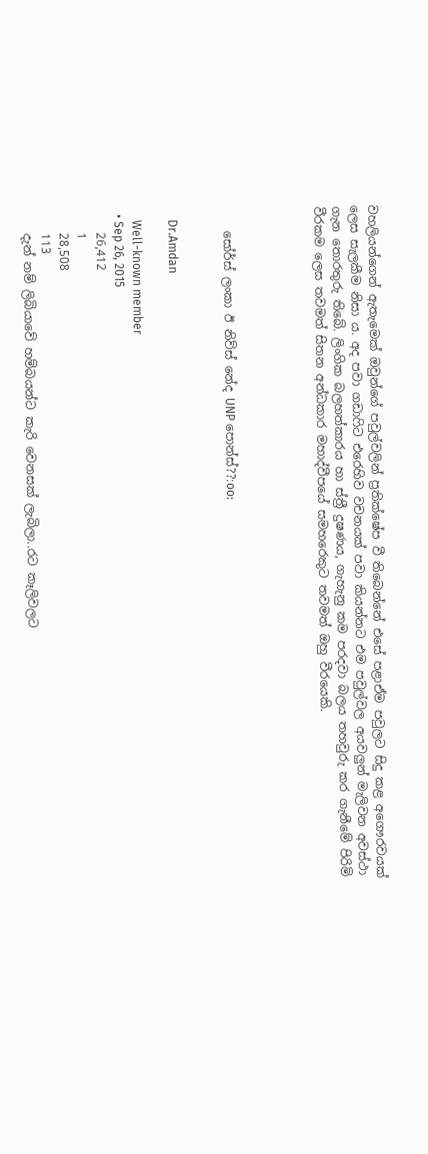වහලියන්ගෙන් ඇතැමෙක් ඔවුන්ගේ පවුල්වලින් ප්‍රතික්ෂේප වී තිබෙන්නේ එසේ පළාඒම පවුලට සිදු කළ අගෞරවයක් ලෙස සැලකීම නිසා ය. අද පවා ගඩාෆිට එරෙහිව වචනයක් පවා කියන්නට එම පවුල්වල අයවලුන් මැලිවන අවස්ථා ගැන තොරතුරු තිබේ. ලිංගික බලහත්කාරය හා ස්ත්‍රී දුෂණය, ගැහැනු කම පරදවා බලය තහවුරු කර ගැනීමේ පිරිමි වීරකම ලෙස තවමත් සිතන අන්ධකාර මහාද්වීපයේ සමහරෙකුට තවමත් ඔහු වීරයෙකි.




    සෝර්ස් ලංකා ඊ නිව්ස් නේද UNP පොන්ස්??:oo:


    Dr.Amdan

    Well-known member
  • Sep 26, 2015
    26,412
    1
    28,508
    113
    දැන් නම් ලිබියාවේ හම්බයන්ට කැරි වෙනසක් ලැබිලා..රට කෑලිවලට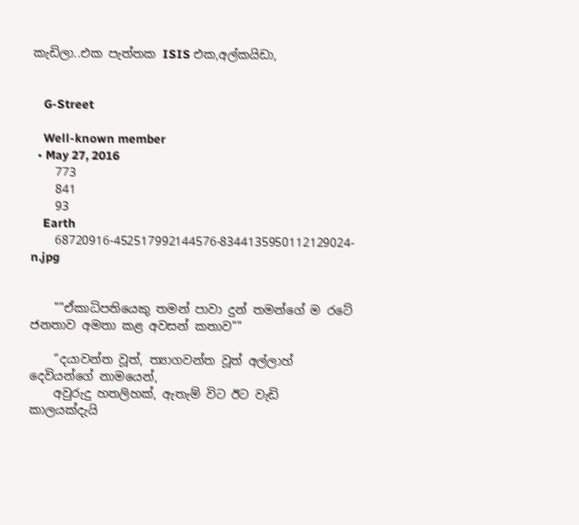කැඩිලා..එක පැත්තක ISIS එක,අල්කයිඩා,


    G-Street

    Well-known member
  • May 27, 2016
    773
    841
    93
    Earth
    68720916-452517992144576-8344135950112129024-n.jpg


    ""ඒකාධිපතියෙකු තමන් පාවා දුන් තමන්ගේ ම රටේ ජනතාව අමතා කළ අවසන් කතාව""

    “දයාවන්ත වූත්, ත්‍යාගවන්ත වූත් අල්ලාහ් දෙවියන්ගේ නාමයෙන්,
    අවුරුදු හතලිහක්, ඇතැම් විට ඊට වැඩි කාලයක්දැයි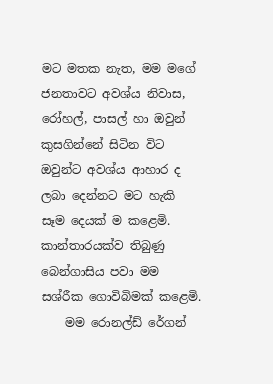මට මතක නැත, මම මගේ ජනතාවට අවශ්ය නිවාස, රෝහල්, පාසල් හා ඔවුන් කුසගින්නේ සිටින විට ඔවුන්ට අවශ්ය ආහාර ද ලබා දෙන්නට මට හැකි සෑම දෙයක් ම කළෙමි. කාන්තාරයක්ව තිබුණු බෙන්ගාසිය පවා මම සශ්රීක ගොවිබිමක් කළෙමි.
    මම රොනල්ඩ් රේගන්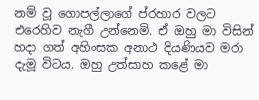නම් වූ ගොපල්ලාගේ ප්රහාර වලට එරෙහිව නැගී උන්නෙමි. ඒ ඔහු මා විසින් හදා ගත් අහිංසක අනාථ දියණියව මරා දැමූ විටය. ඔහු උත්සාහ කළේ මා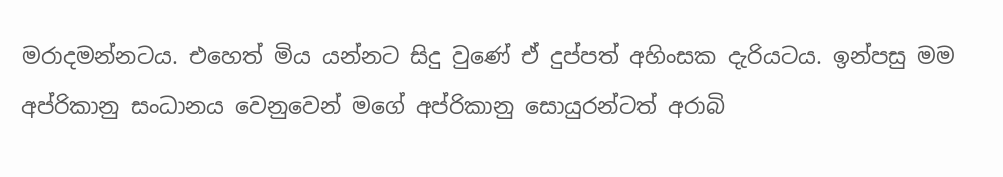මරාදමන්නටය. එහෙත් මිය යන්නට සිදු වුණේ ඒ දුප්පත් අහිංසක දැරියටය. ඉන්පසු මම අප්රිකානු සංධානය වෙනුවෙන් මගේ අප්රිකානු සොයුරන්ටත් අරාබි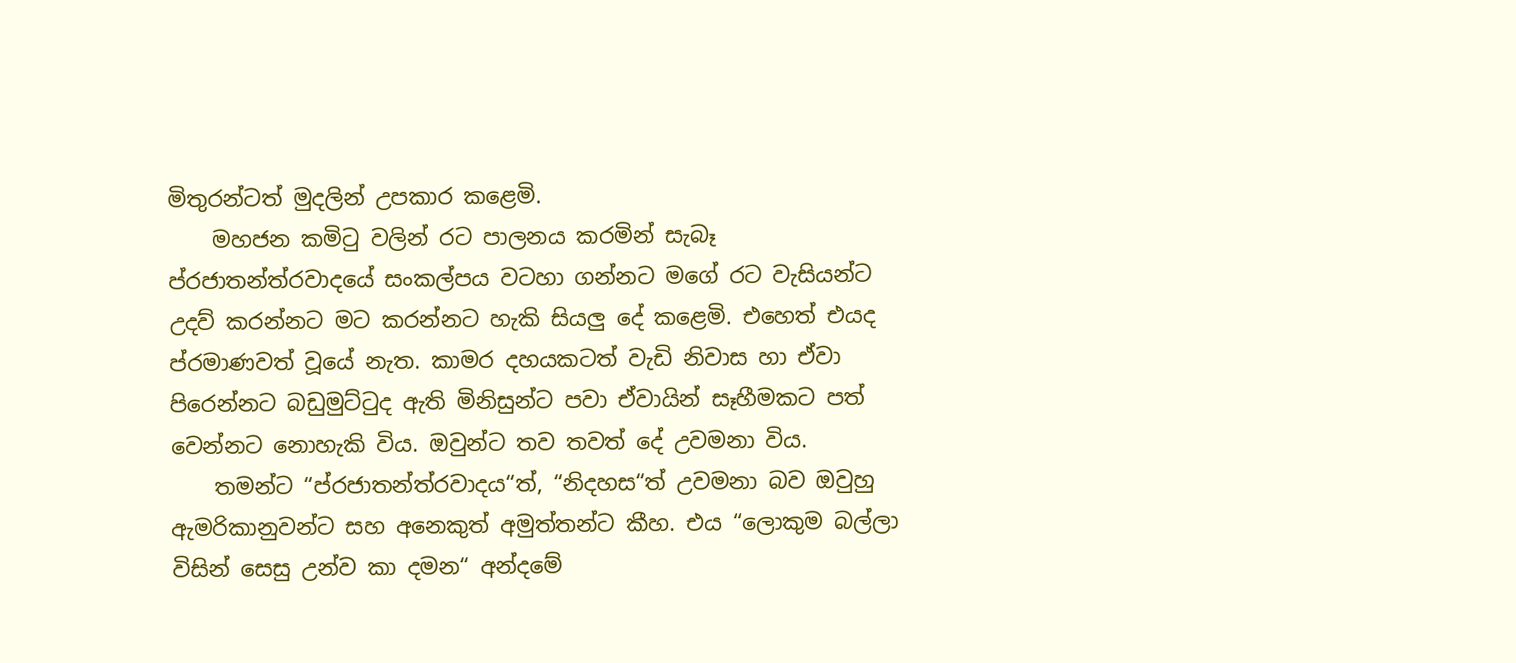මිතුරන්ටත් මුදලින් උපකාර කළෙමි.
    මහජන කමිටු වලින් රට පාලනය කරමින් සැබෑ ප්රජාතන්ත්රවාදයේ සංකල්පය වටහා ගන්නට මගේ රට වැසියන්ට උදව් කරන්නට මට කරන්නට හැකි සියලු දේ කළෙමි. එහෙත් එයද ප්රමාණවත් වූයේ නැත. කාමර දහයකටත් වැඩි නිවාස හා ඒවා පිරෙන්නට බඩුමුට්ටුද ඇති මිනිසුන්ට පවා ඒවායින් සෑහීමකට පත් වෙන්නට නොහැකි විය. ඔවුන්ට තව තවත් දේ උවමනා විය.
    තමන්ට “ප්රජාතන්ත්රවාදය“ත්, “නිදහස“ත් උවමනා බව ඔවුහු ඇමරිකානුවන්ට සහ අනෙකුත් අමුත්තන්ට කීහ. එය “ලොකුම බල්ලා විසින් සෙසු උන්ව කා දමන“ අන්දමේ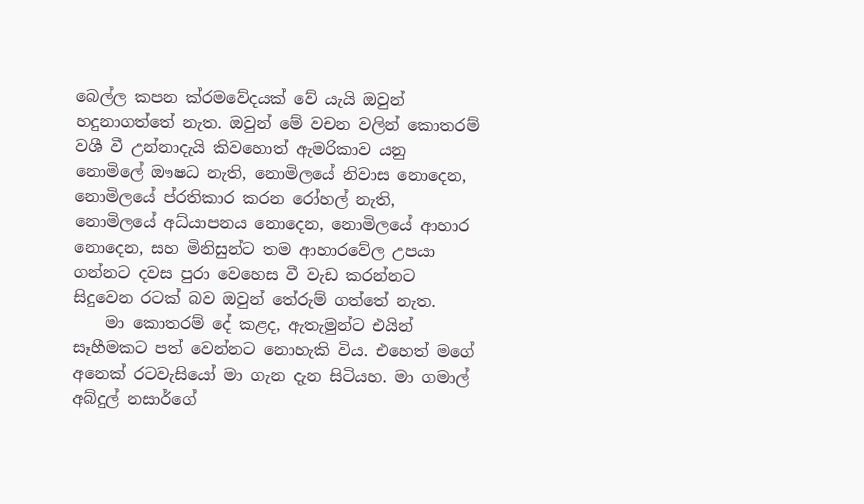බෙල්ල කපන ක්රමවේදයක් වේ යැයි ඔවුන් හදුනාගත්තේ නැත. ඔවුන් මේ වචන වලින් කොතරම් වශී වී උන්නාදැයි කිවහොත් ඇමරිකාව යනු නොමිලේ ඖෂධ නැති, නොමිලයේ නිවාස නොදෙන, නොමිලයේ ප්රතිකාර කරන රෝහල් නැති, නොමිලයේ අධ්යාපනය නොදෙන, නොමිලයේ ආහාර නොදෙන, සහ මිනිසුන්ට තම ආහාරවේල උපයා ගන්නට දවස පුරා වෙහෙස වී වැඩ කරන්නට සිදුවෙන රටක් බව ඔවුන් තේරුම් ගත්තේ නැත.
    මා කොතරම් දේ කළද, ඇතැමුන්ට එයින් සෑහීමකට පත් වෙන්නට නොහැකි විය. එහෙත් මගේ අනෙක් රටවැසියෝ මා ගැන දැන සිටියහ. මා ගමාල් අබ්දුල් නසාර්ගේ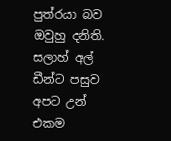පුත්රයා බව ඔවුහු දනිති. සලාහ් අල් ඩීන්ට පසුව අපට උන් එකම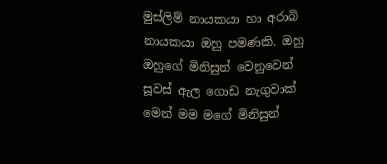මුස්ලිම් නායකයා හා අරාබි නායකයා ඔහු පමණකි. ඔහු ඔහුගේ මිනිසුන් වෙනුවෙන් සූවස් ඇල ගොඩ නැගුවාක් මෙන් මම මගේ මිනිසුන්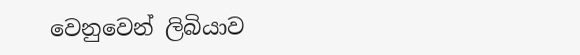වෙනුවෙන් ලිබියාව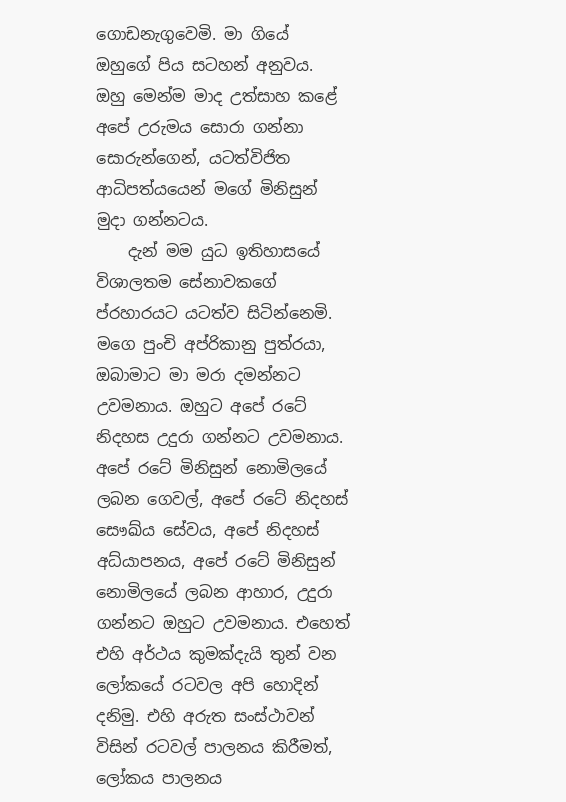ගොඩනැගුවෙමි. මා ගියේ ඔහුගේ පිය සටහන් අනුවය. ඔහු මෙන්ම මාද උත්සාහ කළේ අපේ උරුමය සොරා ගන්නා සොරුන්ගෙන්, යටත්විජිත ආධිපත්යයෙන් මගේ මිනිසුන් මුදා ගන්නටය.
    දැන් මම යුධ ඉතිහාසයේ විශාලතම සේනාවකගේ ප්රහාරයට යටත්ව සිටින්නෙමි. මගෙ පුංචි අප්රිකානු පුත්රයා, ඔබාමාට මා මරා දමන්නට උවමනාය. ඔහුට අපේ රටේ නිදහස උදුරා ගන්නට උවමනාය. අපේ රටේ මිනිසුන් නොමිලයේ ලබන ගෙවල්, අපේ රටේ නිදහස් සෞඛ්ය සේවය, අපේ නිදහස් අධ්යාපනය, අපේ රටේ මිනිසුන් නොමිලයේ ලබන ආහාර, උදුරා ගන්නට ඔහුට උවමනාය. එහෙත් එහි අර්ථය කුමක්දැයි තුන් වන ලෝකයේ රටවල අපි හොදින් දනිමු. එහි අරුත සංස්ථාවන් විසින් රටවල් පාලනය කිරීමත්, ලෝකය පාලනය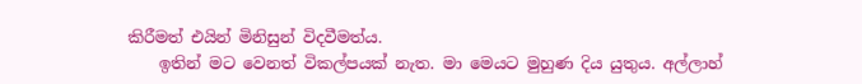කිරීමත් එයින් මිනිසුන් විදවීමත්ය.
    ඉතින් මට වෙනත් විකල්පයක් නැත. මා මෙයට මුහුණ දිය යුතුය. අල්ලාහ්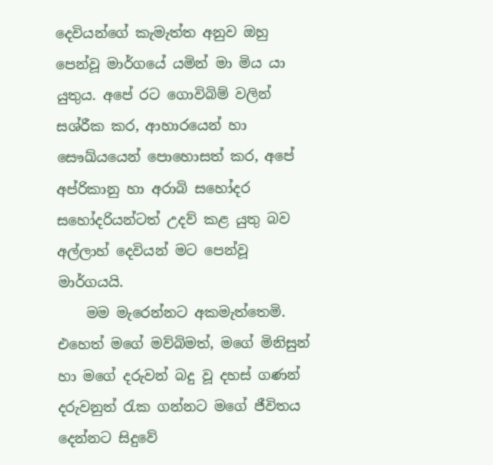දෙවියන්ගේ කැමැත්ත අනුව ඔහු පෙන්වූ මාර්ගයේ යමින් මා මිය යා යුතුය. අපේ රට ගොවිබිම් වලින් සශ්රීක කර, ආහාරයෙන් හා සෞඛ්යයෙන් පොහොසත් කර, අපේ අප්රිකානු හා අරාබි සහෝදර සහෝදරියන්ටත් උදව් කළ යුතු බව අල්ලාහ් දෙවියන් මට පෙන්වූ මාර්ගයයි.
    මම මැරෙන්නට අකමැත්තෙමි. එහෙත් මගේ මව්බිමත්, මගේ මිනිසුන් හා මගේ දරුවන් බදු වූ දහස් ගණන් දරුවනුත් රැක ගන්නට මගේ ජීවිතය දෙන්නට සිදුවේ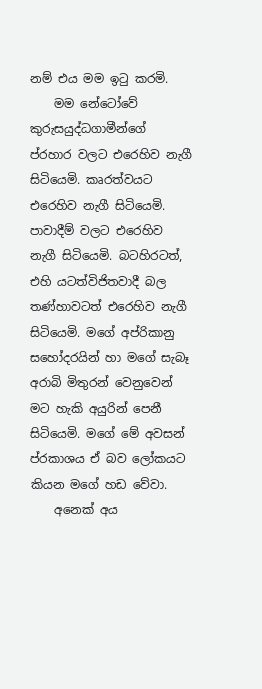නම් එය මම ඉටු කරමි.
    මම නේටෝවේ කුරුසයුද්ධගාමීන්ගේ ප්රහාර වලට එරෙහිව නැගී සිටියෙමි. කෘරත්වයට එරෙහිව නැගී සිටියෙමි. පාවාදීම් වලට එරෙහිව නැගී සිටියෙමි. බටහිරටත්, එහි යටත්විජිතවාදී බල තණ්හාවටත් එරෙහිව නැගී සිටියෙමි. මගේ අප්රිකානු සහෝදරයින් හා මගේ සැබෑ අරාබි මිතුරන් වෙනුවෙන් මට හැකි අයුරින් පෙනී සිටියෙමි. මගේ මේ අවසන් ප්රකාශය ඒ බව ලෝකයට කියන මගේ හඩ වේවා.
    අනෙක් අය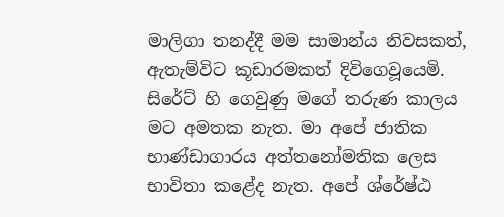මාලිගා තනද්දී මම සාමාන්ය නිවසකත්, ඇතැම්විට කූඩාරමකත් දිවිගෙවූයෙමි. සිරේට් හි ගෙවුණු මගේ තරුණ කාලය මට අමතක නැත. මා අපේ ජාතික භාණ්ඩාගාරය අත්තනෝමතික ලෙස භාවිතා කළේද නැත. අපේ ශ්රේෂ්ඨ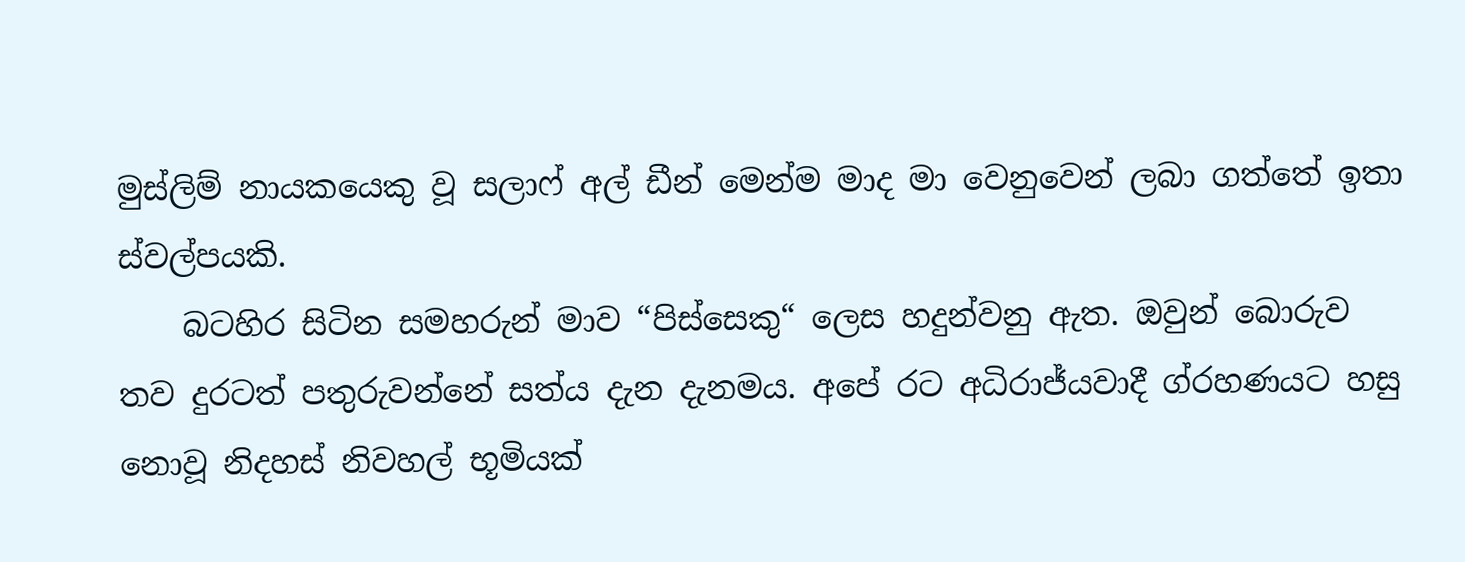මුස්ලිම් නායකයෙකු වූ සලාෆ් අල් ඩීන් මෙන්ම මාද මා වෙනුවෙන් ලබා ගත්තේ ඉතා ස්වල්පයකි.
    බටහිර සිටින සමහරුන් මාව “පිස්සෙකු“ ලෙස හදුන්වනු ඇත. ඔවුන් බොරුව තව දුරටත් පතුරුවන්නේ සත්ය දැන දැනමය. අපේ රට අධිරාජ්යවාදී ග්රහණයට හසු නොවූ නිදහස් නිවහල් භූමියක්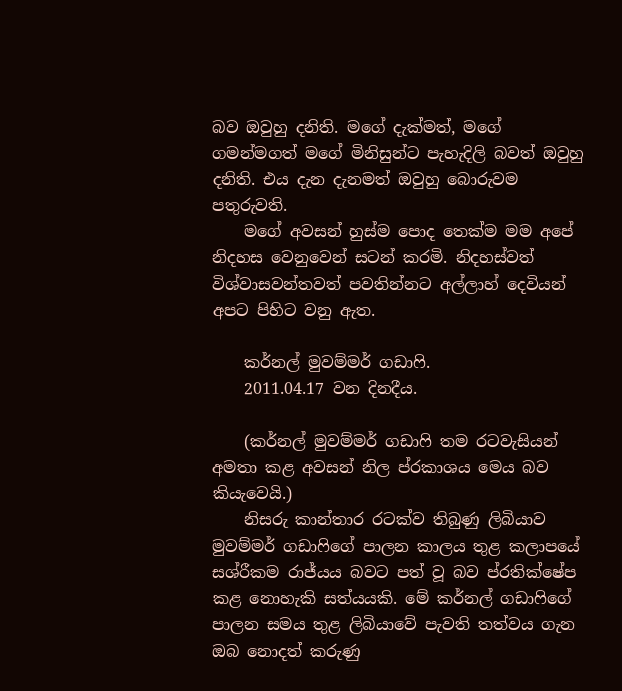බව ඔවුහු දනිති. මගේ දැක්මත්, මගේ ගමන්මගත් මගේ මිනිසුන්ට පැහැදිලි බවත් ඔවුහු දනිති. එය දැන දැනමත් ඔවුහු බොරුවම පතුරුවති.
    මගේ අවසන් හුස්ම පොද තෙක්ම මම අපේ නිදහස වෙනුවෙන් සටන් කරමි. නිදහස්වත් විශ්වාසවන්තවත් පවතින්නට අල්ලාහ් දෙවියන් අපට පිහිට වනු ඇත.

    කර්නල් මුවම්මර් ගඩාෆි.
    2011.04.17 වන දිනදීය.

    (කර්නල් මුවම්මර් ගඩාෆි තම රටවැසියන් අමතා කළ අවසන් නිල ප්රකාශය මෙය බව කියැවෙයි.)
    නිසරු කාන්තාර රටක්ව තිබුණු ලිබියාව මුවම්මර් ගඩාෆිගේ පාලන කාලය තුළ කලාපයේ සශ්රීකම රාජ්යය බවට පත් වූ බව ප්රතික්ෂේප කළ නොහැකි සත්යයකි. මේ කර්නල් ගඩාෆිගේ පාලන සමය තුළ ලිබියාවේ පැවති තත්වය ගැන ඔබ නොදත් කරුණු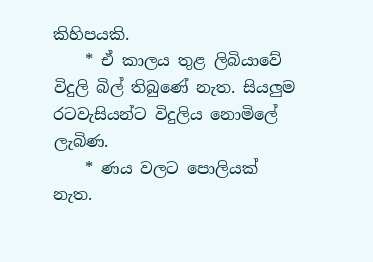කිහිපයකි.
    * ඒ කාලය තුළ ලිබියාවේ විදුලි බිල් තිබුණේ නැත. සියලුම රටවැසියන්ට විදුලිය නොමිලේ ලැබිණ.
    * ණය වලට පොලියක් නැත.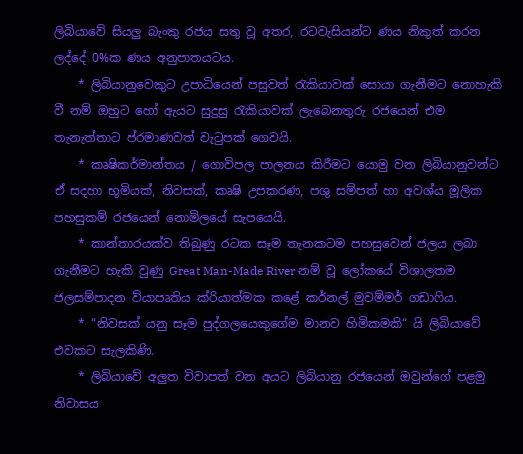ලිබියාවේ සියලු බැංකු රජය සතු වූ අතර, රටවැසියන්ට ණය නිකුත් කරන ලද්දේ 0%ක ණය අනුපාතයටය.
    * ලිබියානුවෙකුට උපාධියෙන් පසුවත් රැකියාවක් සොයා ගැනීමට නොහැකි වී නම් ඔහුට හෝ ඇයට සුදුසු රැකියාවක් ලැබෙනතුරු රජයෙන් එම තැනැත්තාට ප්රමාණවත් වැටුපක් ගෙවයි.
    * කෘෂිකර්මාන්තය / ගොවිපල පාලනය කිරීමට යොමු වන ලිබියානුවන්ට ඒ සදහා භූමියක්, නිවසක්, කෘෂි උපකරණ, පශු සම්පත් හා අවශ්ය මූලික පහසුකම් රජයෙන් නොමිලයේ සැපයෙයි.
    * කාන්තාරයක්ව තිබුණු රටක සෑම තැනකටම පහසුවෙන් ජලය ලබා ගැනීමට හැකි වුණු Great Man-Made River නම් වූ ලෝකයේ විශාලතම ජලසම්පාදන ව්යාපෘතිය ක්රියාත්මක කළේ කර්නල් මුවම්මර් ගඩාෆිය.
    * “නිවසක් යනු සෑම පුද්ගලයෙකුගේම මානව හිමිකමකි“ යි ලිබියාවේ එවකට සැලකිණි.
    * ලිබියාවේ අලුත විවාපත් වන අයට ලිබියානු රජයෙන් ඔවුන්ගේ පළමු නිවාසය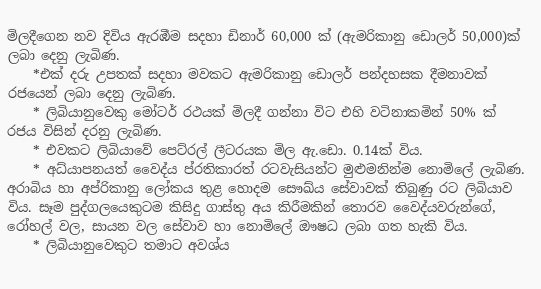මිලදීගෙන නව දිවිය ඇරඹීම සදහා ඩිනාර් 60,000 ක් (ඇමරිකානු ඩොලර් 50,000)ක් ලබා දෙනු ලැබිණ.
    *එක් දරු උපතක් සදහා මවකට ඇමරිකානු ඩොලර් පන්දහසක දීමනාවක් රජයෙන් ලබා දෙනු ලැබිණ.
    * ලිබියානුවෙකු මෝටර් රථයක් මිලදී ගන්නා විට එහි වටිනාකමින් 50% ක් රජය විසින් දරනු ලැබිණ.
    * එවකට ලිබියාවේ පෙට්රල් ලීටරයක මිල ඇ.ඩො. 0.14ක් විය.
    * අධ්යාපනයත් වෛද්ය ප්රතිකාරත් රටවැසියන්ට මුළුමනින්ම නොමිලේ ලැබිණ. අරාබිය හා අප්රිකානු ලෝකය තුළ හොදම සෞඛ්ය සේවාවක් තිබුණු රට ලිබියාව විය. සෑම පුද්ගලයෙකුටම කිසිදු ගාස්තු අය කිරීමකින් තොරව වෛද්යවරුන්ගේ, රෝහල් වල, සායන වල සේවාව හා නොමිලේ ඖෂධ ලබා ගත හැකි විය.
    * ලිබියානුවෙකුට තමාට අවශ්ය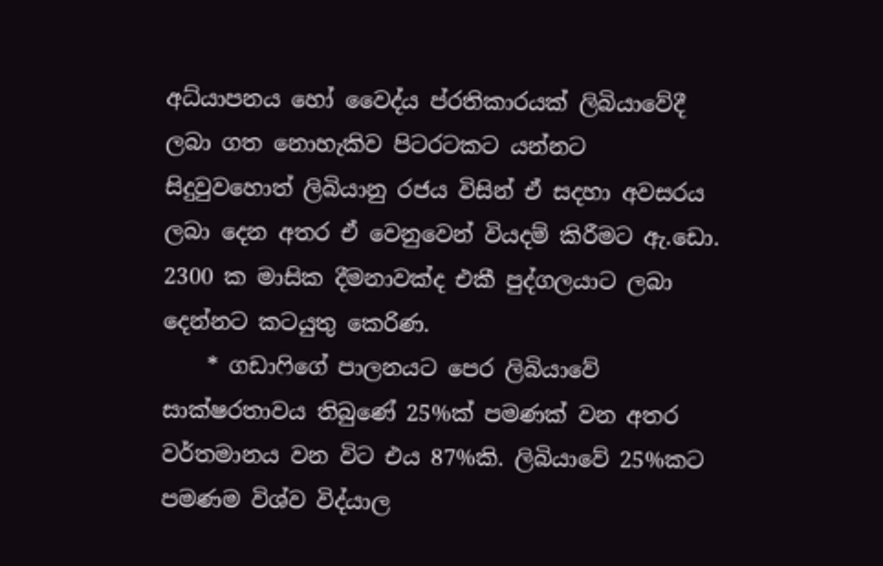අධ්යාපනය හෝ වෛද්ය ප්රතිකාරයක් ලිබියාවේදී ලබා ගත නොහැකිව පිටරටකට යන්නට සිදුවුවහොත් ලිබියානු රජය විසින් ඒ සදහා අවසරය ලබා දෙන අතර ඒ වෙනුවෙන් වියදම් කිරීමට ඇ.ඩො. 2300 ක මාසික දීමනාවක්ද එකී පුද්ගලයාට ලබා දෙන්නට කටයුතු කෙරිණ.
    * ගඩාෆිගේ පාලනයට පෙර ලිබියාවේ සාක්ෂරතාවය තිබුණේ 25%ක් පමණක් වන අතර වර්තමානය වන විට එය 87%කි. ලිබියාවේ 25%කට පමණම විශ්ව විද්යාල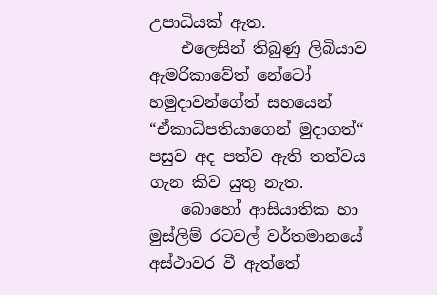උපාධියක් ඇත.
    එලෙසින් තිබුණු ලිබියාව ඇමරිකාවේත් නේටෝ හමුදාවන්ගේත් සහයෙන් “ඒකාධිපතියාගෙන් මුදාගත්“ පසුව අද පත්ව ඇති තත්වය ගැන කිව යුතු නැත.
    බොහෝ ආසියාතික හා මුස්ලිම් රටවල් වර්තමානයේ අස්ථාවර වී ඇත්තේ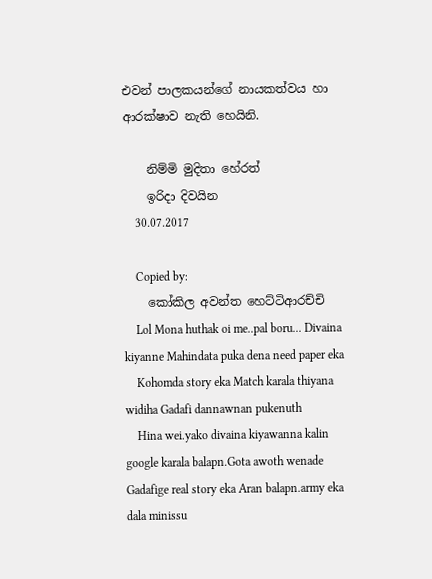එවන් පාලකයන්ගේ නායකත්වය හා ආරක්ෂාව නැති හෙයිනි.

    නිම්මි මුදිතා හේරත්
    ඉරිදා දිවයින
    30.07.2017

    Copied by:
    කෝකිල අවන්ත හෙට්ටිආරච්චි
    Lol Mona huthak oi me..pal boru... Divaina kiyanne Mahindata puka dena need paper eka
    Kohomda story eka Match karala thiyana widiha Gadafi dannawnan pukenuth
    Hina wei.yako divaina kiyawanna kalin google karala balapn.Gota awoth wenade Gadafige real story eka Aran balapn.army eka dala minissu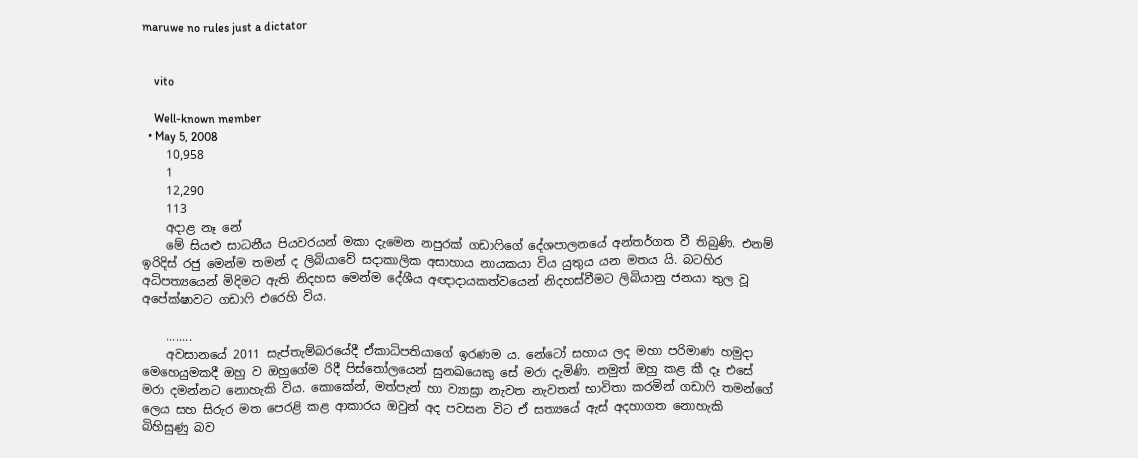maruwe no rules just a dictator


    vito

    Well-known member
  • May 5, 2008
    10,958
    1
    12,290
    113
    අදාළ නෑ නේ
    මේ සියළු සාධනීය පියවරයන් මකා දැමෙන නපුරක් ගඩාෆිගේ දේශපාලනයේ අන්තර්ගත වී තිබුණි. එනම් ඉරිදිස් රජු මෙන්ම තමන් ද ලිබියාවේ සදාකාලික අසාහාය නායකයා විය යුතුය යන මතය යි. බටහිර අධිපත්‍යයෙන් මිදිමට ඇති නිදහස මෙන්ම දේශීය අඥාදායකත්වයෙන් නිදහස්වීමට ලිබියානු ජනයා තුල වූ අපේක්ෂාවට ගඩාෆි එරෙහි විය.

    ........
    අවසානයේ 2011 සැප්තැම්බරයේදී ඒකාධිපතියාගේ ඉරණම ය. නේටෝ සහාය ලද මහා පරිමාණ හමුදා මෙහෙයුමකදී ඔහු ව ඔහුගේම රිදී පිස්තෝලයෙන් සුනඛයෙකු සේ මරා දැමිණි. නමුත් ඔහු කළ කී දෑ එසේ මරා දමන්නට නොහැකි විය. කොකේන්, මත්පැන් හා ව්‍යාඝ්‍රා නැවත නැවතත් භාවිතා කරමින් ගඩාෆි තමන්ගේ ලෙය සහ සිරුර මත පෙරළි කළ ආකාරය ඔවුන් අද පවසන විට ඒ සත්‍යයේ ඇස් අදහාගත නොහැකි බිහිසුණු බව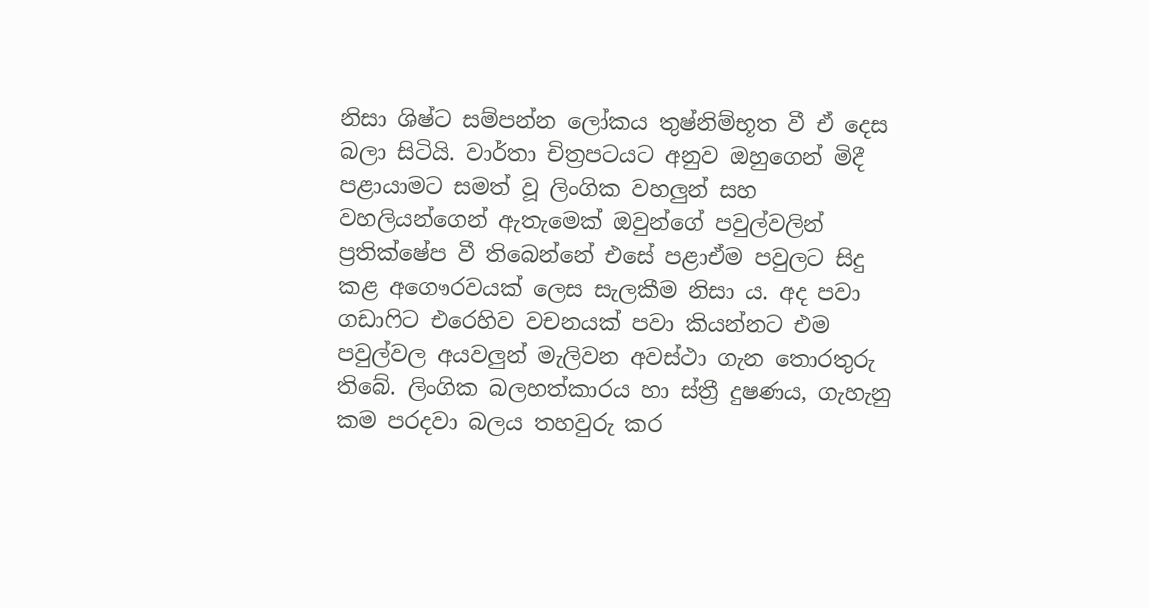නිසා ශිෂ්ට සම්පන්න ලෝකය තුෂ්නිම්භූත වී ඒ දෙස බලා සිටියි. වාර්තා චිත්‍රපටයට අනුව ඔහුගෙන් මිදී පළායාමට සමත් වූ ලිංගික වහලුන් සහ වහලියන්ගෙන් ඇතැමෙක් ඔවුන්ගේ පවුල්වලින් ප්‍රතික්ෂේප වී තිබෙන්නේ එසේ පළාඒම පවුලට සිදු කළ අගෞරවයක් ලෙස සැලකීම නිසා ය. අද පවා ගඩාෆිට එරෙහිව වචනයක් පවා කියන්නට එම පවුල්වල අයවලුන් මැලිවන අවස්ථා ගැන තොරතුරු තිබේ. ලිංගික බලහත්කාරය හා ස්ත්‍රී දුෂණය, ගැහැනු කම පරදවා බලය තහවුරු කර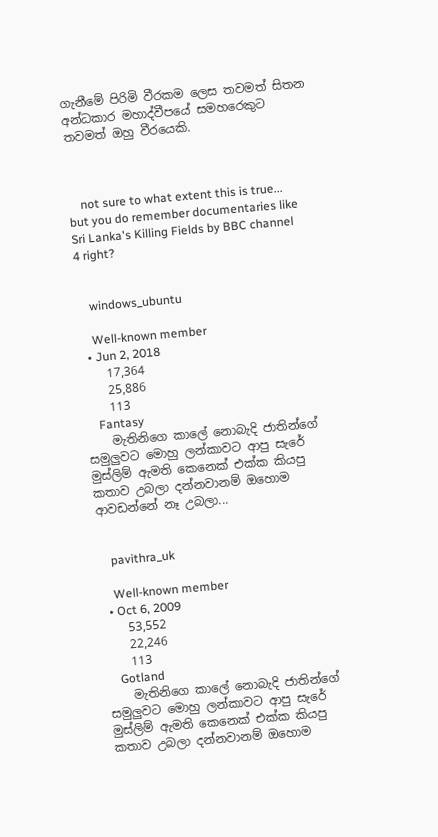ගැනීමේ පිරිමි වීරකම ලෙස තවමත් සිතන අන්ධකාර මහාද්වීපයේ සමහරෙකුට තවමත් ඔහු වීරයෙකි.



    not sure to what extent this is true... but you do remember documentaries like Sri Lanka's Killing Fields by BBC channel 4 right?


    windows_ubuntu

    Well-known member
  • Jun 2, 2018
    17,364
    25,886
    113
    Fantasy
    මැතිනිගෙ කාලේ නොබැදි ජාතින්ගේ සමුලුවට මොහු ලන්කාවට ආපු සැරේ මුස්ලිම් ඇමති කෙනෙක් එක්ක කියපු කතාව උබලා දන්නවානම් ඔහොම ආවඩන්නේ නෑ උබලා...


    pavithra_uk

    Well-known member
  • Oct 6, 2009
    53,552
    22,246
    113
    Gotland
    මැතිනිගෙ කාලේ නොබැදි ජාතින්ගේ සමුලුවට මොහු ලන්කාවට ආපු සැරේ මුස්ලිම් ඇමති කෙනෙක් එක්ක කියපු කතාව උබලා දන්නවානම් ඔහොම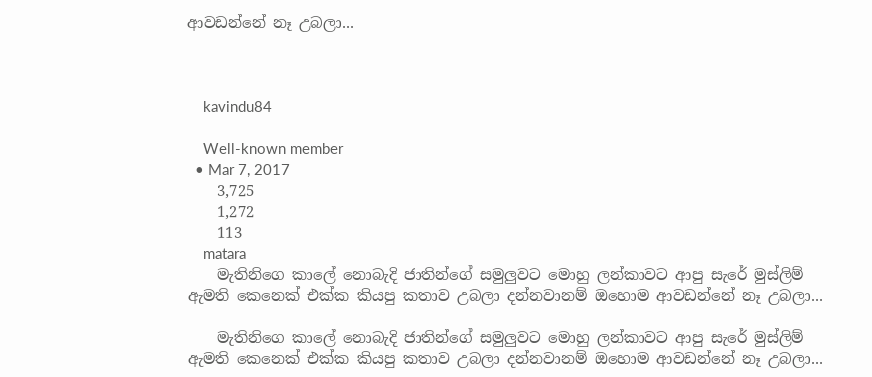ආවඩන්නේ නෑ උබලා...



    kavindu84

    Well-known member
  • Mar 7, 2017
    3,725
    1,272
    113
    matara
    මැතිනිගෙ කාලේ නොබැදි ජාතින්ගේ සමුලුවට මොහු ලන්කාවට ආපු සැරේ මුස්ලිම් ඇමති කෙනෙක් එක්ක කියපු කතාව උබලා දන්නවානම් ඔහොම ආවඩන්නේ නෑ උබලා...

    මැතිනිගෙ කාලේ නොබැදි ජාතින්ගේ සමුලුවට මොහු ලන්කාවට ආපු සැරේ මුස්ලිම් ඇමති කෙනෙක් එක්ක කියපු කතාව උබලා දන්නවානම් ඔහොම ආවඩන්නේ නෑ උබලා...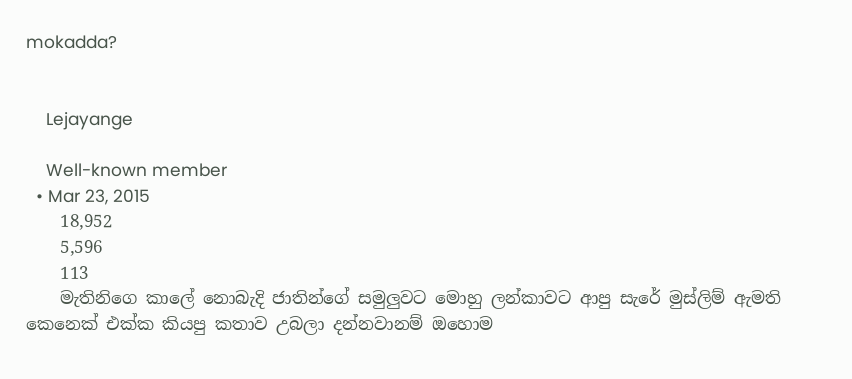mokadda?


    Lejayange

    Well-known member
  • Mar 23, 2015
    18,952
    5,596
    113
    මැතිනිගෙ කාලේ නොබැදි ජාතින්ගේ සමුලුවට මොහු ලන්කාවට ආපු සැරේ මුස්ලිම් ඇමති කෙනෙක් එක්ක කියපු කතාව උබලා දන්නවානම් ඔහොම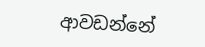ආවඩන්නේ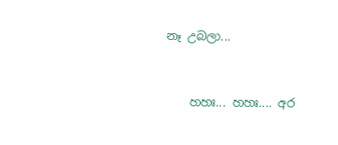නෑ උබලා...


    හහඃ... හහඃ.... අර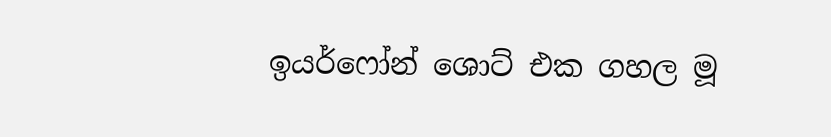ඉයර්ෆෝන් ශොට් එක ගහල මූ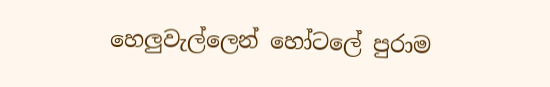හෙලුවැල්ලෙන් හෝටලේ පුරාම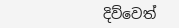දිව්වෙත්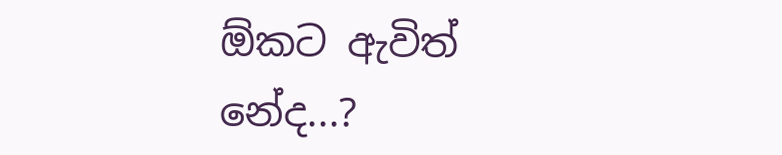ඕකට ඇවිත් නේද...?